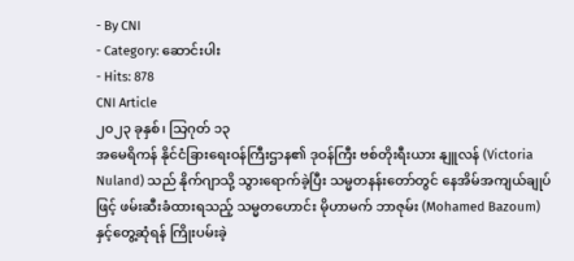- By CNI
- Category: ဆောင်းပါး
- Hits: 878
CNI Article
၂၀၂၃ ခုနှစ်၊ သြဂုတ် ၁၃
အမေရိကန် နိုင်ငံခြားရေးဝန်ကြီးဌာန၏ ဒုဝန်ကြီး ဗစ်တိုးရီးယား နျူလန် (Victoria Nuland) သည် နိုက်ဂျာသို့ သွားရောက်ခဲ့ပြီး သမ္မတနန်းတော်တွင် နေအိမ်အကျယ်ချုပ်ဖြင့် ဖမ်းဆီးခံထားရသည့် သမ္မတဟောင်း မိုဟာမက် ဘာဇုမ်း (Mohamed Bazoum) နှင့်တွေ့ဆုံရန် ကြိုးပမ်းခဲ့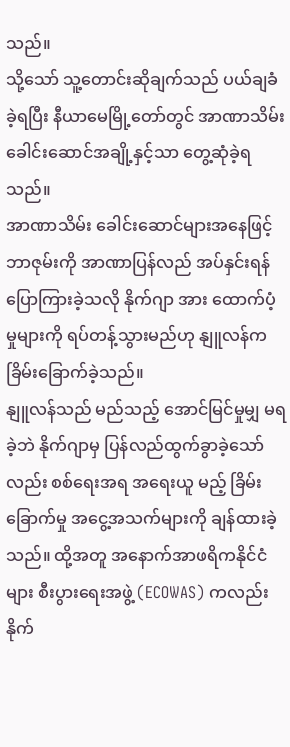သည်။
သို့သော် သူ့တောင်းဆိုချက်သည် ပယ်ချခံခဲ့ရပြီး နီယာမေမြို့တော်တွင် အာဏာသိမ်း ခေါင်းဆောင်အချို့နှင့်သာ တွေ့ဆုံခဲ့ရသည်။
အာဏာသိမ်း ခေါင်းဆောင်များအနေဖြင့် ဘာဇုမ်းကို အာဏာပြန်လည် အပ်နှင်းရန် ပြောကြားခဲ့သလို နိုက်ဂျာ အား ထောက်ပံ့မှုများကို ရပ်တန့်သွားမည်ဟု နျူလန်က ခြိမ်းခြောက်ခဲ့သည်။
နျူလန်သည် မည်သည့် အောင်မြင်မှုမျှ မရခဲ့ဘဲ နိုက်ဂျာမှ ပြန်လည်ထွက်ခွာခဲ့သော်လည်း စစ်ရေးအရ အရေးယူ မည့် ခြိမ်းခြောက်မှု အငွေ့အသက်များကို ချန်ထားခဲ့သည်။ ထို့အတူ အနောက်အာဖရိကနိုင်ငံများ စီးပွားရေးအဖွဲ့ (ECOWAS) ကလည်း နိုက်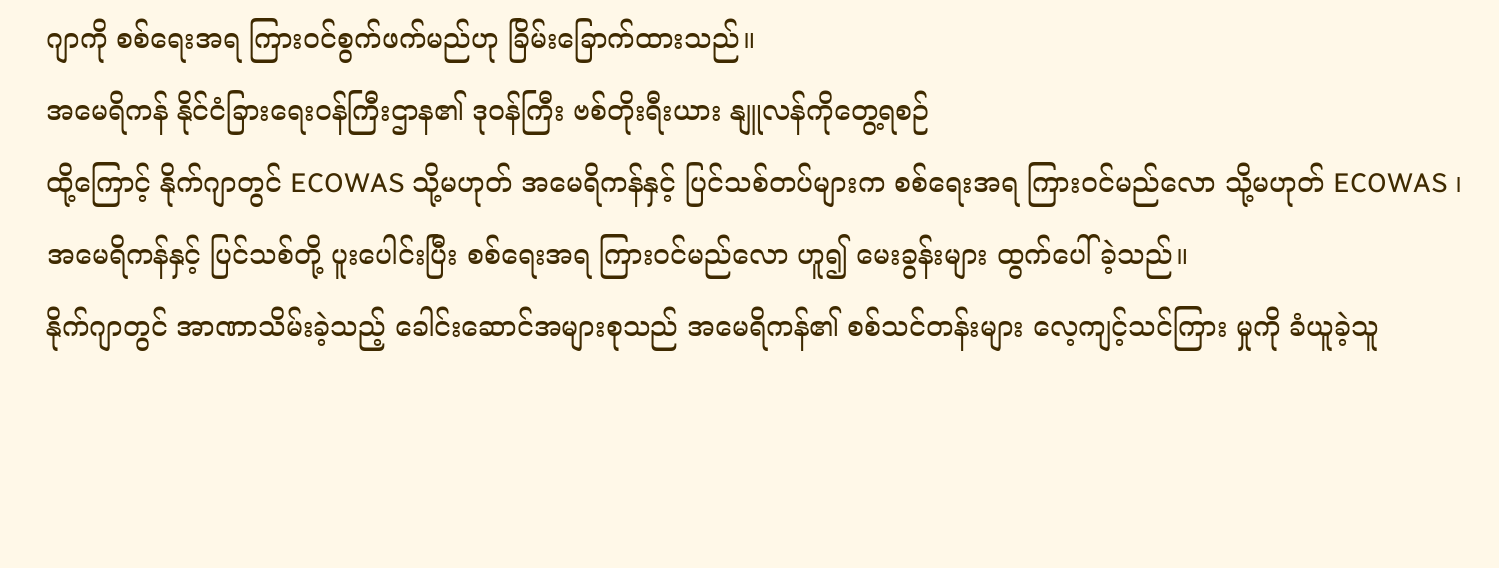ဂျာကို စစ်ရေးအရ ကြားဝင်စွက်ဖက်မည်ဟု ခြိမ်းခြောက်ထားသည်။
အမေရိကန် နိုင်ငံခြားရေးဝန်ကြီးဌာန၏ ဒုဝန်ကြီး ဗစ်တိုးရီးယား နျူလန်ကိုတွေ့ရစဉ်
ထို့ကြောင့် နိုက်ဂျာတွင် ECOWAS သို့မဟုတ် အမေရိကန်နှင့် ပြင်သစ်တပ်များက စစ်ရေးအရ ကြားဝင်မည်လော သို့မဟုတ် ECOWAS ၊ အမေရိကန်နှင့် ပြင်သစ်တို့ ပူးပေါင်းပြီး စစ်ရေးအရ ကြားဝင်မည်လော ဟူ၍ မေးခွန်းများ ထွက်ပေါ်ခဲ့သည်။
နိုက်ဂျာတွင် အာဏာသိမ်းခဲ့သည့် ခေါင်းဆောင်အများစုသည် အမေရိကန်၏ စစ်သင်တန်းများ လေ့ကျင့်သင်ကြား မှုကို ခံယူခဲ့သူ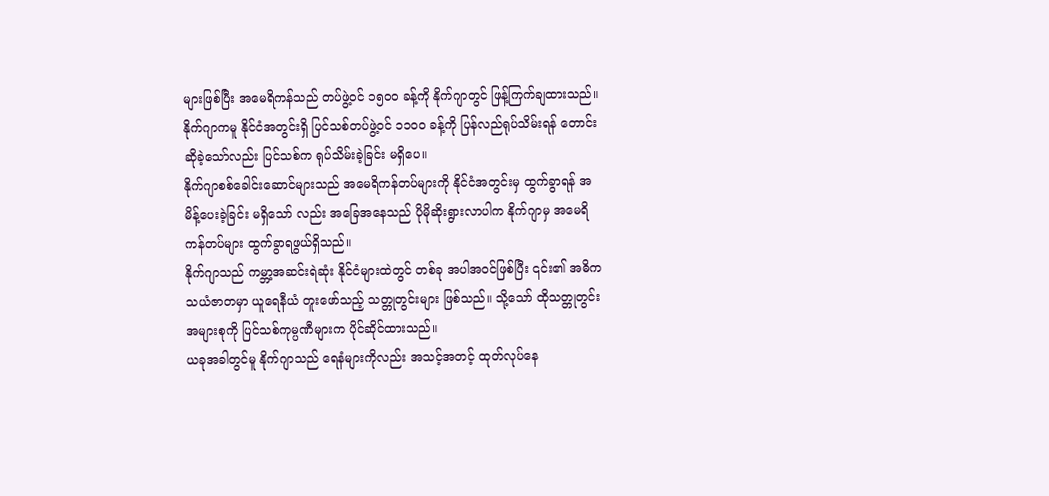များဖြစ်ပြီး အမေရိကန်သည် တပ်ဖွဲ့ဝင် ၁၅၀၀ ခန့်ကို နိုက်ဂျာတွင် ဖြန့်ကြက်ချထားသည်။
နိုက်ဂျာကမူ နိုင်ငံအတွင်းရှိ ပြင်သစ်တပ်ဖွဲ့ဝင် ၁၁၀၀ ခန့်ကို ပြန်လည်ရုပ်သိမ်းရန် တောင်းဆိုခဲ့သော်လည်း ပြင်သစ်က ရုပ်သိမ်းခဲ့ခြင်း မရှိပေ။
နိုက်ဂျာစစ်ခေါင်းဆောင်များသည် အမေရိကန်တပ်များကို နိုင်ငံအတွင်းမှ ထွက်ခွာရန် အမိန့်ပေးခဲ့ခြင်း မရှိသော် လည်း အခြေအနေသည် ပိုမိုဆိုးရွားလာပါက နိုက်ဂျာမှ အမေရိကန်တပ်များ ထွက်ခွာရဖွယ်ရှိသည်။
နိုက်ဂျာသည် ကမ္ဘာ့အဆင်းရဲဆုံး နိုင်ငံများထဲတွင် တစ်ခု အပါအဝင်ဖြစ်ပြီး ၎င်း၏ အဓိက သယံဇာတမှာ ယူရေနီယံ တူးဖော်သည့် သတ္တုတွင်းများ ဖြစ်သည်။ သို့သော် ထိုသတ္တုတွင်းအများစုကို ပြင်သစ်ကုမ္ပဏီများက ပိုင်ဆိုင်ထားသည်။
ယခုအခါတွင်မူ နိုက်ဂျာသည် ရေနံများကိုလည်း အသင့်အတင့် ထုတ်လုပ်နေ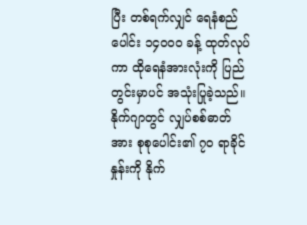ပြီး တစ်ရက်လျှင် ရေနံစည်ပေါင်း ၁၄၀၀၀ ခန့် ထုတ်လုပ်ကာ ထိုရေနံအားလုံးကို ပြည်တွင်းမှာပင် အသုံးပြုခဲ့သည်။
နိုက်ဂျာတွင် လျှပ်စစ်ဓာတ်အား စုစုပေါင်း၏ ၇၀ ရာခိုင်နှုန်းကို နိုက်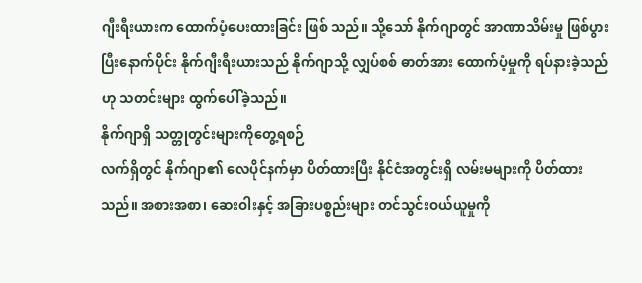ဂျီးရီးယားက ထောက်ပံ့ပေးထားခြင်း ဖြစ် သည်။ သို့သော် နိုက်ဂျာတွင် အာဏာသိမ်းမှု ဖြစ်ပွားပြီးနောက်ပိုင်း နိုက်ဂျီးရီးယားသည် နိုက်ဂျာသို့ လျှပ်စစ် ဓာတ်အား ထောက်ပံ့မှုကို ရပ်နားခဲ့သည်ဟု သတင်းများ ထွက်ပေါ်ခဲ့သည်။
နိုက်ဂျာရှိ သတ္တုတွင်းများကိုတွေ့ရစဉ်
လက်ရှိတွင် နိုက်ဂျာ၏ လေပိုင်နက်မှာ ပိတ်ထားပြီး နိုင်ငံအတွင်းရှိ လမ်းမများကို ပိတ်ထားသည်။ အစားအစာ၊ ဆေးဝါးနှင့် အခြားပစ္စည်းများ တင်သွင်းဝယ်ယူမှုကို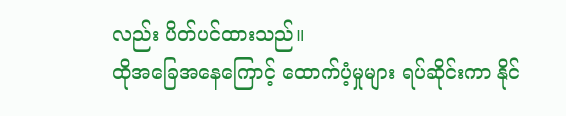လည်း ပိတ်ပင်ထားသည်။
ထိုအခြေအနေကြောင့် ထောက်ပံ့မှုများ ရပ်ဆိုင်းကာ နိုင်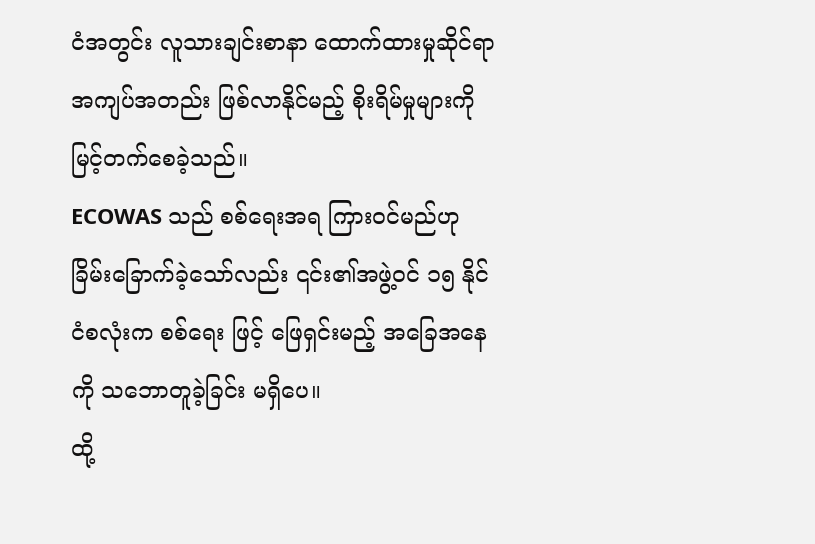ငံအတွင်း လူသားချင်းစာနာ ထောက်ထားမှုဆိုင်ရာ အကျပ်အတည်း ဖြစ်လာနိုင်မည့် စိုးရိမ်မှုများကို မြင့်တက်စေခဲ့သည်။
ECOWAS သည် စစ်ရေးအရ ကြားဝင်မည်ဟု ခြိမ်းခြောက်ခဲ့သော်လည်း ၎င်း၏အဖွဲ့ဝင် ၁၅ နိုင်ငံစလုံးက စစ်ရေး ဖြင့် ဖြေရှင်းမည့် အခြေအနေကို သဘောတူခဲ့ခြင်း မရှိပေ။
ထို့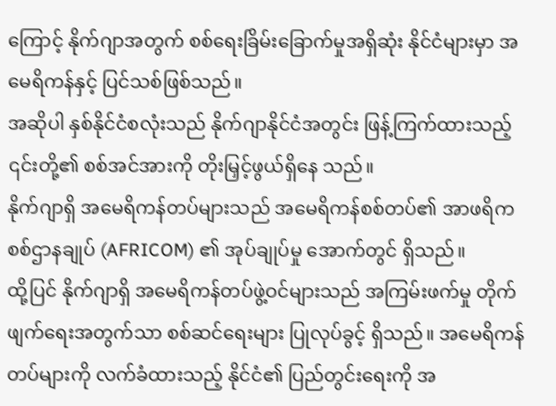ကြောင့် နိုက်ဂျာအတွက် စစ်ရေးခြိမ်းခြောက်မှုအရှိဆုံး နိုင်ငံများမှာ အမေရိကန်နှင့် ပြင်သစ်ဖြစ်သည်။
အဆိုပါ နှစ်နိုင်ငံစလုံးသည် နိုက်ဂျာနိုင်ငံအတွင်း ဖြန့်ကြက်ထားသည့် ၎င်းတို့၏ စစ်အင်အားကို တိုးမြှင့်ဖွယ်ရှိနေ သည်။
နိုက်ဂျာရှိ အမေရိကန်တပ်များသည် အမေရိကန်စစ်တပ်၏ အာဖရိက စစ်ဌာနချုပ် (AFRICOM) ၏ အုပ်ချုပ်မှု အောက်တွင် ရှိသည်။
ထို့ပြင် နိုက်ဂျာရှိ အမေရိကန်တပ်ဖွဲ့ဝင်များသည် အကြမ်းဖက်မှု တိုက်ဖျက်ရေးအတွက်သာ စစ်ဆင်ရေးများ ပြုလုပ်ခွင့် ရှိသည်။ အမေရိကန်တပ်များကို လက်ခံထားသည့် နိုင်ငံ၏ ပြည်တွင်းရေးကို အ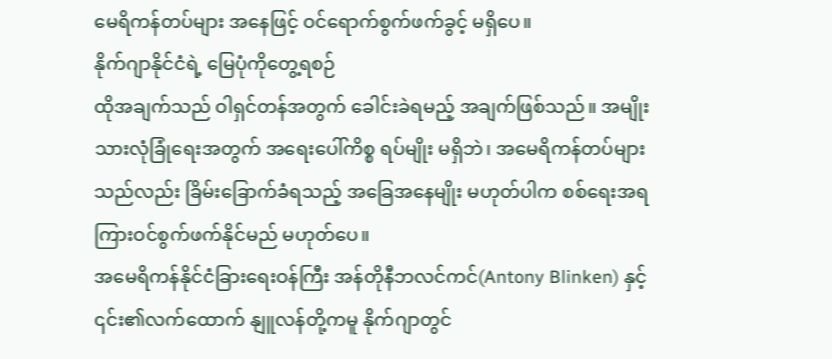မေရိကန်တပ်များ အနေဖြင့် ဝင်ရောက်စွက်ဖက်ခွင့် မရှိပေ။
နိုက်ဂျာနိုင်ငံရဲ့ မြေပုံကိုတွေ့ရစဉ်
ထိုအချက်သည် ဝါရှင်တန်အတွက် ခေါင်းခဲရမည့် အချက်ဖြစ်သည်။ အမျိုးသားလုံခြုံရေးအတွက် အရေးပေါ်ကိစ္စ ရပ်မျိုး မရှိဘဲ၊ အမေရိကန်တပ်များသည်လည်း ခြိမ်းခြောက်ခံရသည့် အခြေအနေမျိုး မဟုတ်ပါက စစ်ရေးအရ ကြားဝင်စွက်ဖက်နိုင်မည် မဟုတ်ပေ။
အမေရိကန်နိုင်ငံခြားရေးဝန်ကြီး အန်တိုနီဘလင်ကင်(Antony Blinken) နှင့် ၎င်း၏လက်ထောက် နျူလန်တို့ကမူ နိုက်ဂျာတွင်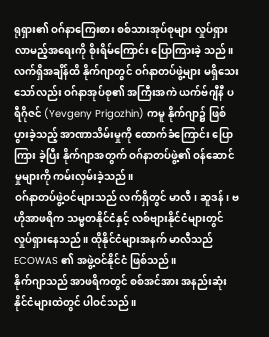ရုရှား၏ ဝဂ်နာကြေးစား စစ်သားအုပ်စုများ လှုပ်ရှားလာမည့်အရေးကို စိုးရိမ်ကြောင်း ပြောကြားခဲ့ သည်။
လက်ရှိအချိန်ထိ နိုက်ဂျာတွင် ဝဂ်နာတပ်ဖွဲ့များ မရှိသေးသော်လည်း ဝဂ်နာအုပ်စု၏ အကြီးအကဲ ယက်ဗ်ဂျီနီ ပရီဂိုဇင် (Yevgeny Prigozhin) ကမူ နိုက်ဂျာ၌ ဖြစ်ပွားခဲ့သည့် အာဏာသိမ်းမှုကို ထောက်ခံကြောင်း ပြောကြား ခဲ့ပြီး နိုက်ဂျာအတွက် ဝဂ်နာတပ်ဖွဲ့၏ ဝန်ဆောင်မှုများကို ကမ်းလှမ်းခဲ့သည်။
ဝဂ်နာတပ်ဖွဲ့ဝင်များသည် လက်ရှိတွင် မာလီ၊ ဆူဒန်၊ ဗဟိုအာဖရိက သမ္မတနိုင်ငံနှင့် လစ်ဗျားနိုင်ငံများတွင် လှုပ်ရှားနေသည်။ ထိုနိုင်ငံများအနက် မာလီသည် ECOWAS ၏ အဖွဲ့ဝင်နိုင်ငံ ဖြစ်သည်။
နိုက်ဂျာသည် အာဖရိကတွင် စစ်အင်အား အနည်းဆုံး နိုင်ငံများထဲတွင် ပါဝင်သည်။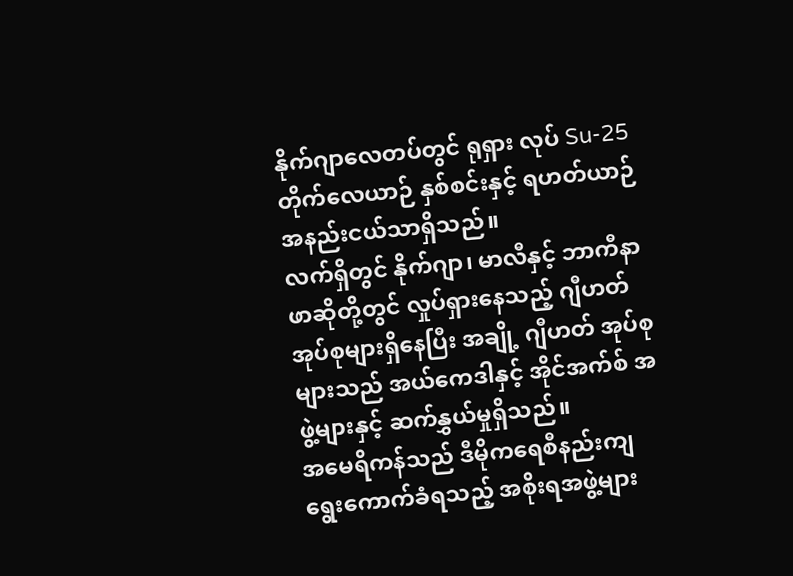နိုက်ဂျာလေတပ်တွင် ရုရှား လုပ် Su-25 တိုက်လေယာဉ် နှစ်စင်းနှင့် ရဟတ်ယာဉ် အနည်းငယ်သာရှိသည်။
လက်ရှိတွင် နိုက်ဂျာ၊ မာလီနှင့် ဘာကီနာဖာဆိုတို့တွင် လှုပ်ရှားနေသည့် ဂျီဟတ်အုပ်စုများရှိနေပြီး အချို့ ဂျီဟတ် အုပ်စုများသည် အယ်ကေဒါနှင့် အိုင်အက်စ် အဖွဲ့များနှင့် ဆက်နွှယ်မှုရှိသည်။
အမေရိကန်သည် ဒီမိုကရေစီနည်းကျ ရွေးကောက်ခံရသည့် အစိုးရအဖွဲ့များ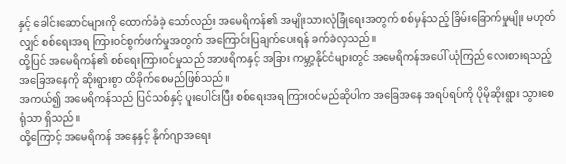နှင့် ခေါင်းဆောင်များကို ထောက်ခံခဲ့ သော်လည်း အမေရိကန်၏ အမျိုးသားလုံခြုံရေးအတွက် စစ်မှန်သည့် ခြိမ်းခြောက်မှုမျိုး မဟုတ်လျှင် စစ်ရေးအရ ကြားဝင်စွက်ဖက်မှုအတွက် အကြောင်းပြချက်ပေးရန် ခက်ခဲလှသည်။
ထို့ပြင် အမေရိကန်၏ စစ်ရေးကြားဝင်မှုသည် အာဖရိကနှင့် အခြား ကမ္ဘာ့နိုင်ငံများတွင် အမေရိကန်အပေါ် ယုံကြည် လေးစားရသည့် အခြေအနေကို ဆိုးရွားစွာ ထိခိုက်စေမည်ဖြစ်သည်။
အကယ်၍ အမေရိကန်သည် ပြင်သစ်နှင့် ပူးပေါင်းပြီး စစ်ရေးအရ ကြားဝင်မည်ဆိုပါက အခြေအနေ အရပ်ရပ်ကို ပိုမိုဆိုးရွား သွားစေရုံသာ ရှိသည်။
ထို့ကြောင့် အမေရိကန် အနေနှင့် နိုက်ဂျာအရေး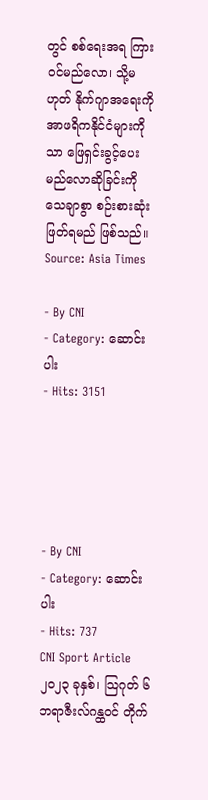တွင် စစ်ရေးအရ ကြားဝင်မည်လော၊ သို့မဟုတ် နိုက်ဂျာအရေးကို အာဖရိကနိုင်ငံများကိုသာ ဖြေရှင်းခွင့်ပေးမည်လောဆိုခြင်းကို သေချာစွာ စဉ်းစားဆုံးဖြတ်ရမည် ဖြစ်သည်။
Source: Asia Times

- By CNI
- Category: ဆောင်းပါး
- Hits: 3151





- By CNI
- Category: ဆောင်းပါး
- Hits: 737
CNI Sport Article
၂၀၂၃ ခုနှစ်၊ သြဂုတ် ၆
ဘရာဇီးလ်ဂန္ထဝင် တိုက်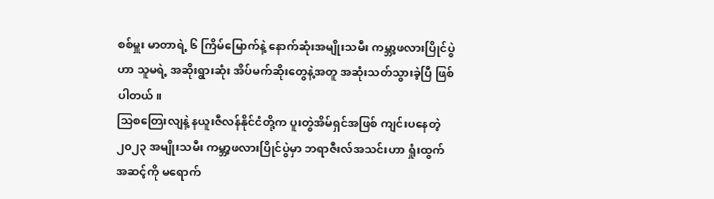စစ်မှူး မာတာရဲ့ ၆ ကြိမ်မြောက်နဲ့ နောက်ဆုံးအမျိုးသမီး ကမ္ဘာ့ဖလားပြိုင်ပွဲဟာ သူမရဲ့ အဆိုးရွားဆုံး အိပ်မက်ဆိုးတွေနဲ့အတူ အဆုံးသတ်သွားခဲ့ပြီ ဖြစ်ပါတယ်။
သြစတြေးလျနဲ့ နယူးဇီလန်နိုင်ငံတို့က ပူးတွဲအိမ်ရှင်အဖြစ် ကျင်းပနေတဲ့ ၂၀၂၃ အမျိုးသမီး ကမ္ဘာ့ဖလားပြိုင်ပွဲမှာ ဘရာဇီးလ်အသင်းဟာ ရှုံးထွက်အဆင့်ကို မရောက်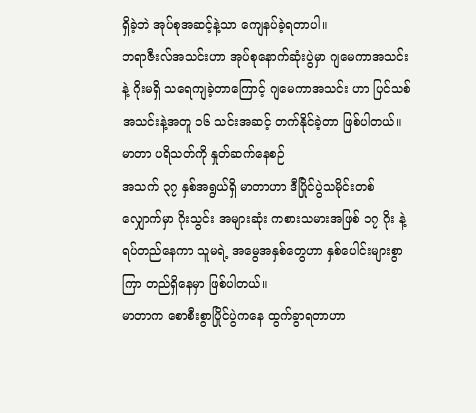ရှိခဲ့ဘဲ အုပ်စုအဆင့်နဲ့သာ ကျေနပ်ခဲ့ရတာပါ။
ဘရာဇီးလ်အသင်းဟာ အုပ်စုနောက်ဆုံးပွဲမှာ ဂျမေကာအသင်းနဲ့ ဂိုးမရှိ သရေကျခဲ့တာကြောင့် ဂျမေကာအသင်း ဟာ ပြင်သစ်အသင်းနဲ့အတူ ၁၆ သင်းအဆင့် တက်နိုင်ခဲ့တာ ဖြစ်ပါတယ်။
မာတာ ပရိသတ်ကို နှုတ်ဆက်နေစဉ်
အသက် ၃၇ နှစ်အရွယ်ရှိ မာတာဟာ ဒီပြိုင်ပွဲသမိုင်းတစ်လျှောက်မှာ ဂိုးသွင်း အများဆုံး ကစားသမားအဖြစ် ၁၇ ဂိုး နဲ့ ရပ်တည်နေကာ သူမရဲ့ အမွေအနှစ်တွေဟာ နှစ်ပေါင်းများစွာကြာ တည်ရှိနေမှာ ဖြစ်ပါတယ်။
မာတာက စောစီးစွာပြိုင်ပွဲကနေ ထွက်ခွာရတာဟာ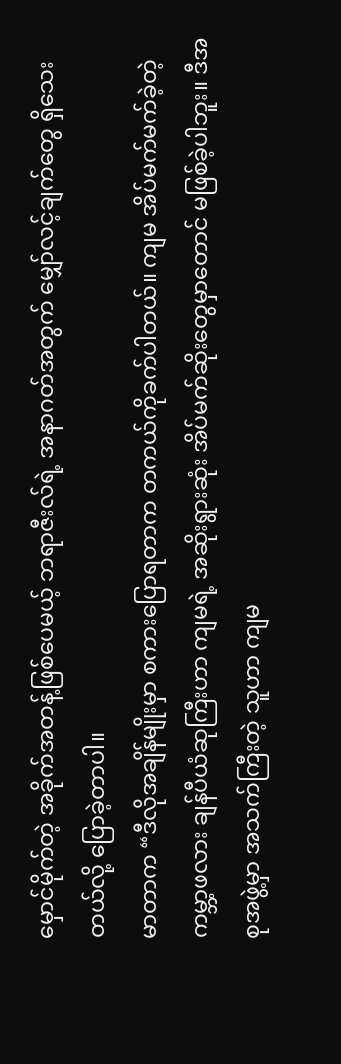မှောင်မိုက်တဲ့ အခိုက်အတန့်ဖြစ်ပေမယ့် ဘရာဇီးလ်ရဲ့ အနာဂတ်အတွက် မျှော်လင့်ချက်တွေ ရှိသေးတယ်လို့ ပြောခဲ့တာပါ။
မာတာက “ဒီလိုအချိန်မျိုးမှာ စကားပြောရတာက တကယ်ကိုခက်ပါတယ်။ ကျမ အိပ်မက်မက်ခဲ့တဲ့ ကမ္ဘာ့ဖလား ချန်ပီယံဆုကြီးဟာ ကျမရဲ့ အဆိုးရွားဆုံး အိပ်မက်ဆိုးတွေမှာတောင် မဖြစ်ခဲ့ပါဘူး။ ဒီအစုအဖွဲ့မှာ အသက်ကြီးတဲ့ သူဟာ ကျမ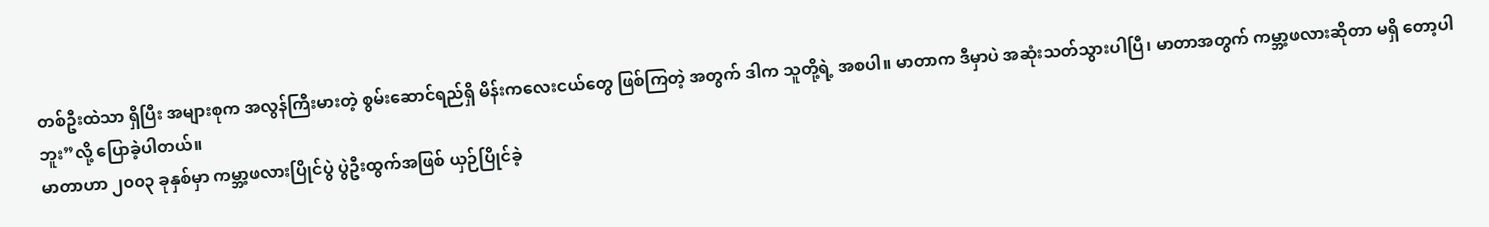တစ်ဦးထဲသာ ရှိပြီး အများစုက အလွန်ကြီးမားတဲ့ စွမ်းဆောင်ရည်ရှိ မိန်းကလေးငယ်တွေ ဖြစ်ကြတဲ့ အတွက် ဒါက သူတို့ရဲ့ အစပါ။ မာတာက ဒီမှာပဲ အဆုံးသတ်သွားပါပြီ၊ မာတာအတွက် ကမ္ဘာ့ဖလားဆိုတာ မရှိ တော့ပါဘူး”လို့ ပြောခဲ့ပါတယ်။
မာတာဟာ ၂၀၀၃ ခုနှစ်မှာ ကမ္ဘာ့ဖလားပြိုင်ပွဲ ပွဲဦးထွက်အဖြစ် ယှဉ်ပြိုင်ခဲ့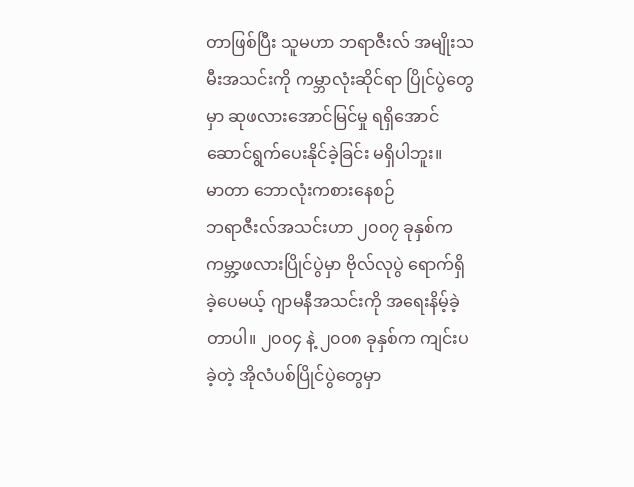တာဖြစ်ပြီး သူမဟာ ဘရာဇီးလ် အမျိုးသမီးအသင်းကို ကမ္ဘာလုံးဆိုင်ရာ ပြိုင်ပွဲတွေမှာ ဆုဖလားအောင်မြင်မှု ရရှိအောင် ဆောင်ရွက်ပေးနိုင်ခဲ့ခြင်း မရှိပါဘူး။
မာတာ ဘောလုံးကစားနေစဉ်
ဘရာဇီးလ်အသင်းဟာ ၂၀၀၇ ခုနှစ်က ကမ္ဘာ့ဖလားပြိုင်ပွဲမှာ ဗိုလ်လုပွဲ ရောက်ရှိခဲ့ပေမယ့် ဂျာမနီအသင်းကို အရေးနိမ့်ခဲ့တာပါ။ ၂၀၀၄ နဲ့ ၂၀၀၈ ခုနှစ်က ကျင်းပခဲ့တဲ့ အိုလံပစ်ပြိုင်ပွဲတွေမှာ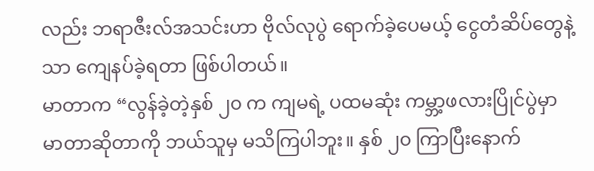လည်း ဘရာဇီးလ်အသင်းဟာ ဗိုလ်လုပွဲ ရောက်ခဲ့ပေမယ့် ငွေတံဆိပ်တွေနဲ့သာ ကျေနပ်ခဲ့ရတာ ဖြစ်ပါတယ်။
မာတာက “လွန်ခဲ့တဲ့နှစ် ၂၀ က ကျမရဲ့ ပထမဆုံး ကမ္ဘာ့ဖလားပြိုင်ပွဲမှာ မာတာဆိုတာကို ဘယ်သူမှ မသိကြပါဘူး။ နှစ် ၂၀ ကြာပြီးနောက်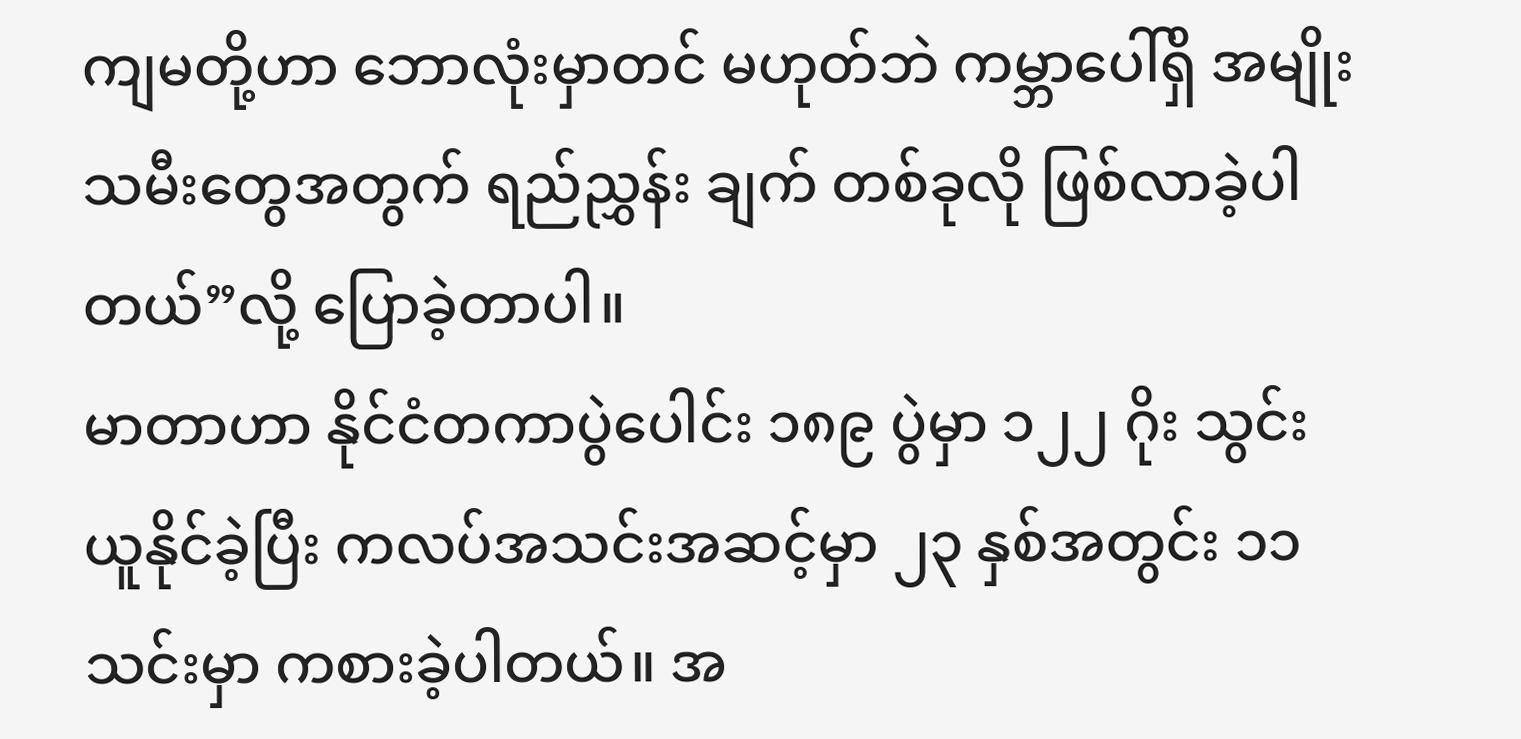ကျမတို့ဟာ ဘောလုံးမှာတင် မဟုတ်ဘဲ ကမ္ဘာပေါ်ရှိ အမျိုးသမီးတွေအတွက် ရည်ညွှန်း ချက် တစ်ခုလို ဖြစ်လာခဲ့ပါတယ်”လို့ ပြောခဲ့တာပါ။
မာတာဟာ နိုင်ငံတကာပွဲပေါင်း ၁၈၉ ပွဲမှာ ၁၂၂ ဂိုး သွင်းယူနိုင်ခဲ့ပြီး ကလပ်အသင်းအဆင့်မှာ ၂၃ နှစ်အတွင်း ၁၁ သင်းမှာ ကစားခဲ့ပါတယ်။ အ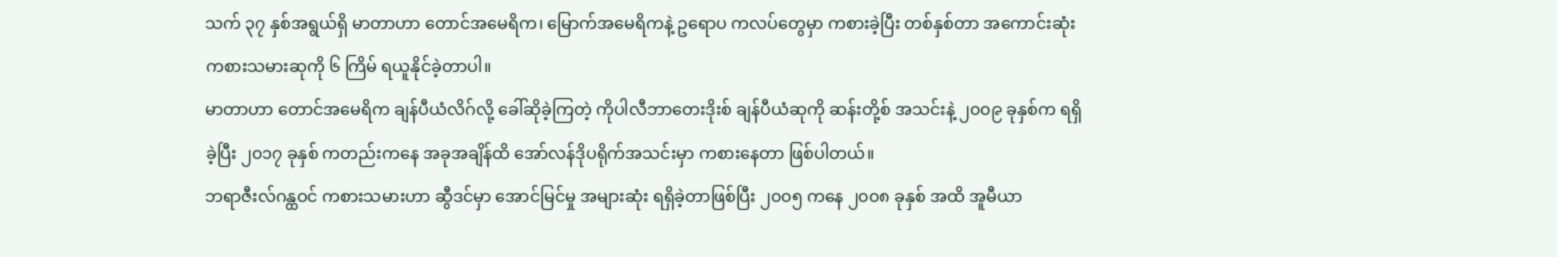သက် ၃၇ နှစ်အရွယ်ရှိ မာတာဟာ တောင်အမေရိက၊ မြောက်အမေရိကနဲ့ ဥရောပ ကလပ်တွေမှာ ကစားခဲ့ပြီး တစ်နှစ်တာ အကောင်းဆုံး ကစားသမားဆုကို ၆ ကြိမ် ရယူနိုင်ခဲ့တာပါ။
မာတာဟာ တောင်အမေရိက ချန်ပီယံလိဂ်လို့ ခေါ်ဆိုခဲ့ကြတဲ့ ကိုပါလီဘာတေးဒိုးစ် ချန်ပီယံဆုကို ဆန်းတို့စ် အသင်းနဲ့ ၂၀၀၉ ခုနှစ်က ရရှိခဲ့ပြီး ၂၀၁၇ ခုနှစ် ကတည်းကနေ အခုအချိန်ထိ အော်လန်ဒိုပရိုက်အသင်းမှာ ကစားနေတာ ဖြစ်ပါတယ်။
ဘရာဇီးလ်ဂန္ထဝင် ကစားသမားဟာ ဆွီဒင်မှာ အောင်မြင်မှု အများဆုံး ရရှိခဲ့တာဖြစ်ပြီး ၂၀၀၅ ကနေ ၂၀၀၈ ခုနှစ် အထိ အူမီယာ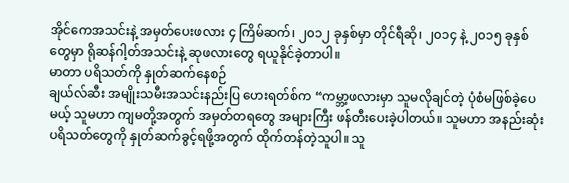အိုင်ကေအသင်းနဲ့ အမှတ်ပေးဖလား ၄ ကြိမ်ဆက်၊ ၂၀၁၂ ခုနှစ်မှာ တိုင်ရီဆို၊ ၂၀၁၄ နဲ့ ၂၀၁၅ ခုနှစ် တွေမှာ ရိုဆန်ဂါ့တ်အသင်းနဲ့ ဆုဖလားတွေ ရယူနိုင်ခဲ့တာပါ။
မာတာ ပရိသတ်ကို နှုတ်ဆက်နေစဉ်
ချယ်လ်ဆီး အမျိုးသမီးအသင်းနည်းပြ ဟေးရတ်စ်က “ကမ္ဘာ့ဖလားမှာ သူမလိုချင်တဲ့ ပုံစံမဖြစ်ခဲ့ပေမယ့် သူမဟာ ကျမတို့အတွက် အမှတ်တရတွေ အများကြီး ဖန်တီးပေးခဲ့ပါတယ်။ သူမဟာ အနည်းဆုံး ပရိသတ်တွေကို နှုတ်ဆက်ခွင့်ရဖို့အတွက် ထိုက်တန်တဲ့သူပါ။ သူ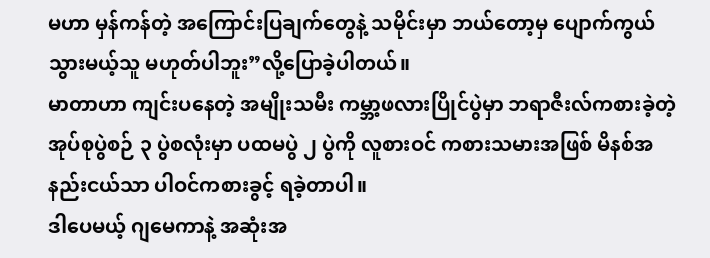မဟာ မှန်ကန်တဲ့ အကြောင်းပြချက်တွေနဲ့ သမိုင်းမှာ ဘယ်တော့မှ ပျောက်ကွယ် သွားမယ့်သူ မဟုတ်ပါဘူး”လို့ပြောခဲ့ပါတယ်။
မာတာဟာ ကျင်းပနေတဲ့ အမျိုးသမီး ကမ္ဘာ့ဖလားပြိုင်ပွဲမှာ ဘရာဇီးလ်ကစားခဲ့တဲ့ အုပ်စုပွဲစဉ် ၃ ပွဲစလုံးမှာ ပထမပွဲ ၂ ပွဲကို လူစားဝင် ကစားသမားအဖြစ် မိနစ်အနည်းငယ်သာ ပါဝင်ကစားခွင့် ရခဲ့တာပါ။
ဒါပေမယ့် ဂျမေကာနဲ့ အဆုံးအ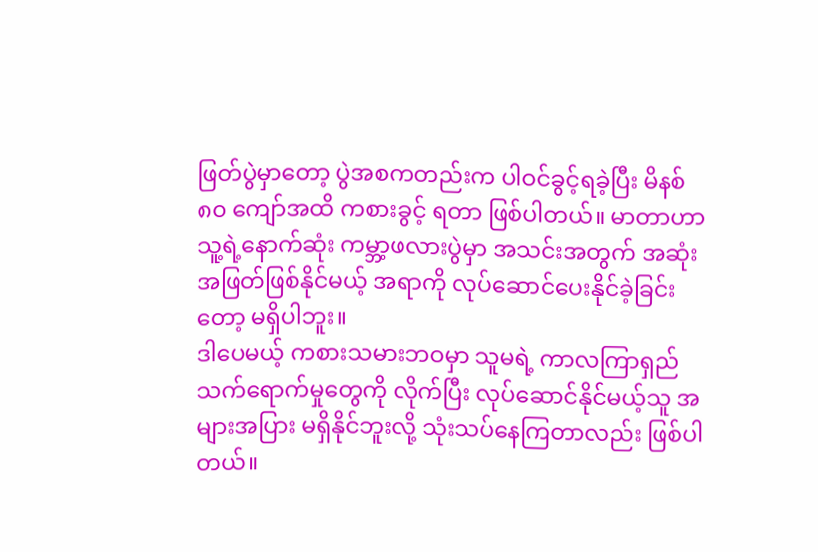ဖြတ်ပွဲမှာတော့ ပွဲအစကတည်းက ပါဝင်ခွင့်ရခဲ့ပြီး မိနစ် ၈၀ ကျော်အထိ ကစားခွင့် ရတာ ဖြစ်ပါတယ်။ မာတာဟာ သူ့ရဲ့နောက်ဆုံး ကမ္ဘာ့ဖလားပွဲမှာ အသင်းအတွက် အဆုံးအဖြတ်ဖြစ်နိုင်မယ့် အရာကို လုပ်ဆောင်ပေးနိုင်ခဲ့ခြင်းတော့ မရှိပါဘူး။
ဒါပေမယ့် ကစားသမားဘဝမှာ သူမရဲ့ ကာလကြာရှည် သက်ရောက်မှုတွေကို လိုက်ပြီး လုပ်ဆောင်နိုင်မယ့်သူ အများအပြား မရှိနိုင်ဘူးလို့ သုံးသပ်နေကြတာလည်း ဖြစ်ပါတယ်။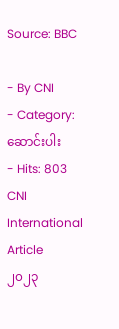Source: BBC

- By CNI
- Category: ဆောင်းပါး
- Hits: 803
CNI International Article
၂၀၂၃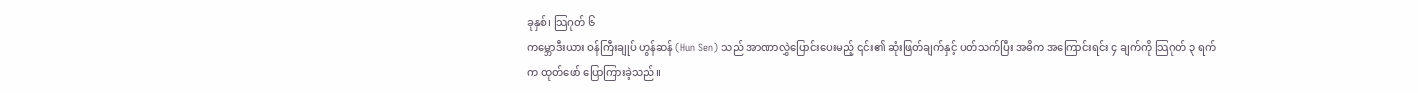ခုနှစ်၊ သြဂုတ် ၆
ကမ္ဘောဒီးယား ဝန်ကြီးချုပ် ဟွန်ဆန် (Hun Sen) သည် အာဏာလွှဲပြောင်းပေးမည့် ၎င်း၏ ဆုံးဖြတ်ချက်နှင့် ပတ်သက်ပြီး အဓိက အကြောင်းရင်း ၄ ချက်ကို သြဂုတ် ၃ ရက်က ထုတ်ဖော် ပြောကြားခဲ့သည်။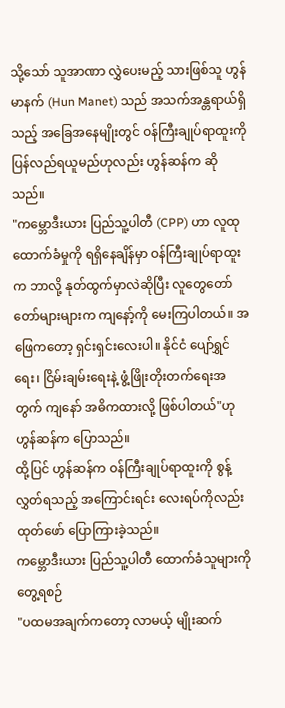သို့သော် သူအာဏာ လွှဲပေးမည့် သားဖြစ်သူ ဟွန်မာနက် (Hun Manet) သည် အသက်အန္တရာယ်ရှိသည့် အခြေအနေမျိုးတွင် ဝန်ကြီးချုပ်ရာထူးကို ပြန်လည်ရယူမည်ဟုလည်း ဟွန်ဆန်က ဆိုသည်။
"ကမ္ဘောဒီးယား ပြည်သူ့ပါတီ (CPP) ဟာ လူထုထောက်ခံမှုကို ရရှိနေချိန်မှာ ဝန်ကြီးချုပ်ရာထူးက ဘာလို့ နုတ်ထွက်မှာလဲဆိုပြီး လူတွေတော်တော်များများက ကျနော့်ကို မေးကြပါတယ်။ အဖြေကတော့ ရှင်းရှင်းလေးပါ။ နိုင်ငံ ပျော်ရွှင်ရေး၊ ငြိမ်းချမ်းရေးနဲ့ ဖွံ့ဖြိုးတိုးတက်ရေးအတွက် ကျနော် အဓိကထားလို့ ဖြစ်ပါတယ်"ဟု ဟွန်ဆန်က ပြောသည်။
ထို့ပြင် ဟွန်ဆန်က ဝန်ကြီးချုပ်ရာထူးကို စွန့်လွှတ်ရသည့် အကြောင်းရင်း လေးရပ်ကိုလည်း ထုတ်ဖော် ပြောကြားခဲ့သည်။
ကမ္ဘောဒီးယား ပြည်သူ့ပါတီ ထောက်ခံသူများကိုတွေ့ရစဉ်
"ပထမအချက်ကတော့ လာမယ့် မျိုးဆက်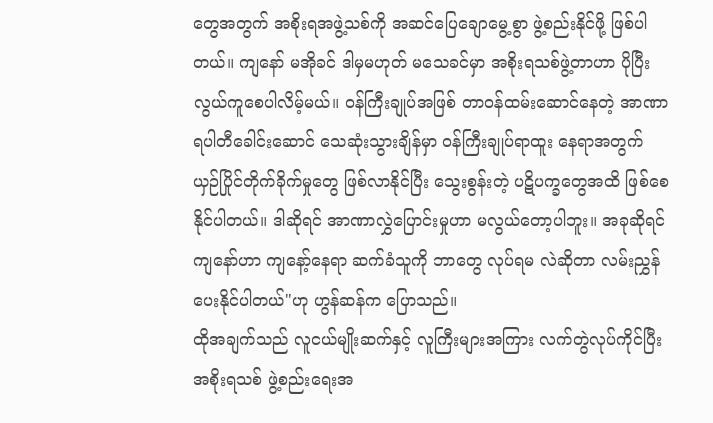တွေအတွက် အစိုးရအဖွဲ့သစ်ကို အဆင်ပြေချောမွေ့စွာ ဖွဲ့စည်းနိုင်ဖို့ ဖြစ်ပါတယ်။ ကျနော် မအိုခင် ဒါမှမဟုတ် မသေခင်မှာ အစိုးရသစ်ဖွဲ့တာဟာ ပိုပြီး လွယ်ကူစေပါလိမ့်မယ်။ ဝန်ကြီးချုပ်အဖြစ် တာဝန်ထမ်းဆောင်နေတဲ့ အာဏာရပါတီခေါင်းဆောင် သေဆုံးသွားချိန်မှာ ဝန်ကြီးချုပ်ရာထူး နေရာအတွက် ယှဉ်ပြိုင်တိုက်ခိုက်မှုတွေ ဖြစ်လာနိုင်ပြီး သွေးစွန်းတဲ့ ပဋိပက္ခတွေအထိ ဖြစ်စေနိုင်ပါတယ်။ ဒါဆိုရင် အာဏာလွှဲပြောင်းမှုဟာ မလွယ်တော့ပါဘူး။ အခုဆိုရင် ကျနော်ဟာ ကျနော့်နေရာ ဆက်ခံသူကို ဘာတွေ လုပ်ရမ လဲဆိုတာ လမ်းညွှန်ပေးနိုင်ပါတယ်"ဟု ဟွန်ဆန်က ပြောသည်။
ထိုအချက်သည် လူငယ်မျိုးဆက်နှင့် လူကြီးများအကြား လက်တွဲလုပ်ကိုင်ပြီး အစိုးရသစ် ဖွဲ့စည်းရေးအ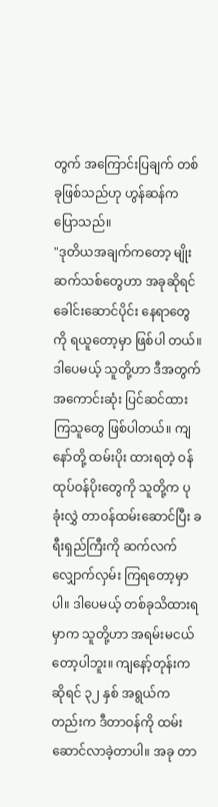တွက် အကြောင်းပြချက် တစ်ခုဖြစ်သည်ဟု ဟွန်ဆန်က ပြောသည်။
"ဒုတိယအချက်ကတော့ မျိုးဆက်သစ်တွေဟာ အခုဆိုရင် ခေါင်းဆောင်ပိုင်း နေရာတွေကို ရယူတော့မှာ ဖြစ်ပါ တယ်။ ဒါပေမယ့် သူတို့ဟာ ဒီအတွက် အကောင်းဆုံး ပြင်ဆင်ထားကြသူတွေ ဖြစ်ပါတယ်။ ကျနော်တို့ ထမ်းပိုး ထားရတဲ့ ဝန်ထုပ်ဝန်ပိုးတွေကို သူတို့က ပုခုံးလွှဲ တာဝန်ထမ်းဆောင်ပြီး ခရီးရှည်ကြီးကို ဆက်လက် လျှောက်လှမ်း ကြရတော့မှာပါ။ ဒါပေမယ့် တစ်ခုသိထားရမှာက သူတို့ဟာ အရမ်းမငယ်တော့ပါဘူး။ ကျနော့်တုန်းကဆိုရင် ၃၂ နှစ် အရွယ်ကတည်းက ဒီတာဝန်ကို ထမ်းဆောင်လာခဲ့တာပါ။ အခု တာ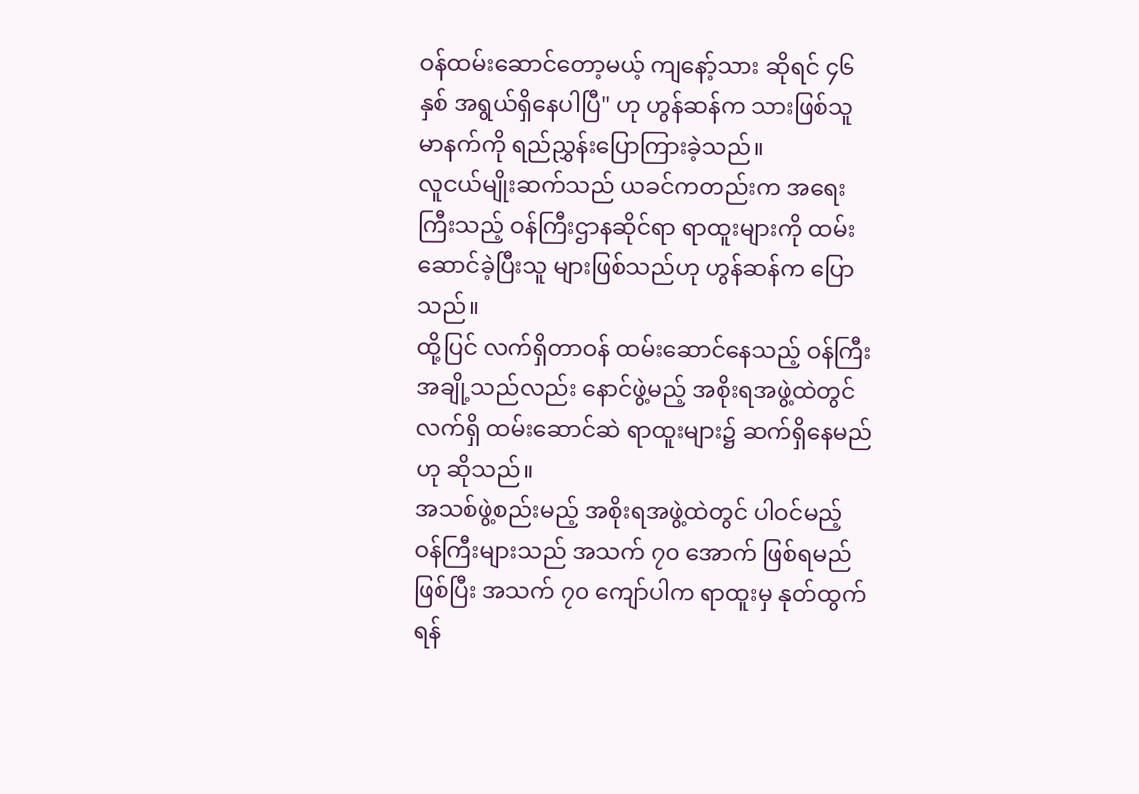ဝန်ထမ်းဆောင်တော့မယ့် ကျနော့်သား ဆိုရင် ၄၆ နှစ် အရွယ်ရှိနေပါပြီ" ဟု ဟွန်ဆန်က သားဖြစ်သူ မာနက်ကို ရည်ညွှန်းပြောကြားခဲ့သည်။
လူငယ်မျိုးဆက်သည် ယခင်ကတည်းက အရေးကြီးသည့် ဝန်ကြီးဌာနဆိုင်ရာ ရာထူးများကို ထမ်းဆောင်ခဲ့ပြီးသူ များဖြစ်သည်ဟု ဟွန်ဆန်က ပြောသည်။
ထို့ပြင် လက်ရှိတာဝန် ထမ်းဆောင်နေသည့် ဝန်ကြီးအချို့သည်လည်း နောင်ဖွဲ့မည့် အစိုးရအဖွဲ့ထဲတွင် လက်ရှိ ထမ်းဆောင်ဆဲ ရာထူးများ၌ ဆက်ရှိနေမည်ဟု ဆိုသည်။
အသစ်ဖွဲ့စည်းမည့် အစိုးရအဖွဲ့ထဲတွင် ပါဝင်မည့် ဝန်ကြီးများသည် အသက် ၇၀ အောက် ဖြစ်ရမည်ဖြစ်ပြီး အသက် ၇၀ ကျော်ပါက ရာထူးမှ နုတ်ထွက်ရန်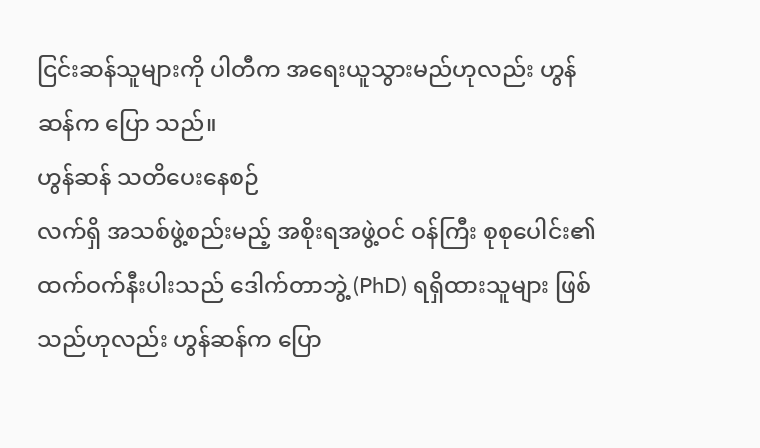ငြင်းဆန်သူများကို ပါတီက အရေးယူသွားမည်ဟုလည်း ဟွန်ဆန်က ပြော သည်။
ဟွန်ဆန် သတိပေးနေစဉ်
လက်ရှိ အသစ်ဖွဲ့စည်းမည့် အစိုးရအဖွဲ့ဝင် ဝန်ကြီး စုစုပေါင်း၏ ထက်ဝက်နီးပါးသည် ဒေါက်တာဘွဲ့ (PhD) ရရှိထားသူများ ဖြစ်သည်ဟုလည်း ဟွန်ဆန်က ပြော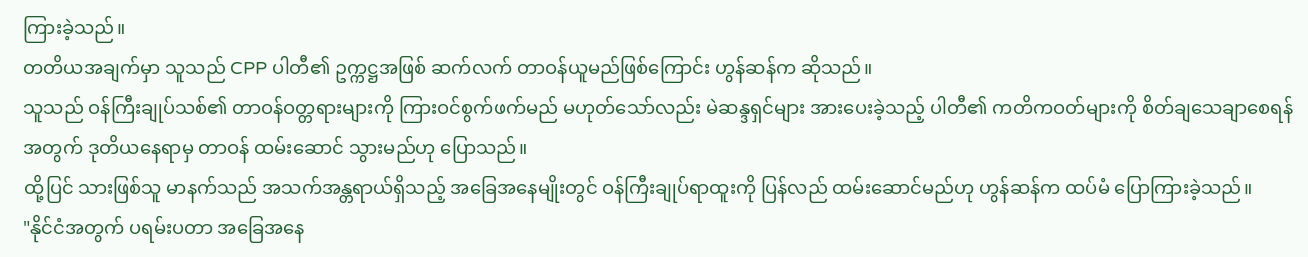ကြားခဲ့သည်။
တတိယအချက်မှာ သူသည် CPP ပါတီ၏ ဥက္ကဋ္ဌအဖြစ် ဆက်လက် တာဝန်ယူမည်ဖြစ်ကြောင်း ဟွန်ဆန်က ဆိုသည်။
သူသည် ဝန်ကြီးချုပ်သစ်၏ တာဝန်ဝတ္တရားများကို ကြားဝင်စွက်ဖက်မည် မဟုတ်သော်လည်း မဲဆန္ဒရှင်များ အားပေးခဲ့သည့် ပါတီ၏ ကတိကဝတ်များကို စိတ်ချသေချာစေရန်အတွက် ဒုတိယနေရာမှ တာဝန် ထမ်းဆောင် သွားမည်ဟု ပြောသည်။
ထို့ပြင် သားဖြစ်သူ မာနက်သည် အသက်အန္တရာယ်ရှိသည့် အခြေအနေမျိုးတွင် ဝန်ကြီးချုပ်ရာထူးကို ပြန်လည် ထမ်းဆောင်မည်ဟု ဟွန်ဆန်က ထပ်မံ ပြောကြားခဲ့သည်။
"နိုင်ငံအတွက် ပရမ်းပတာ အခြေအနေ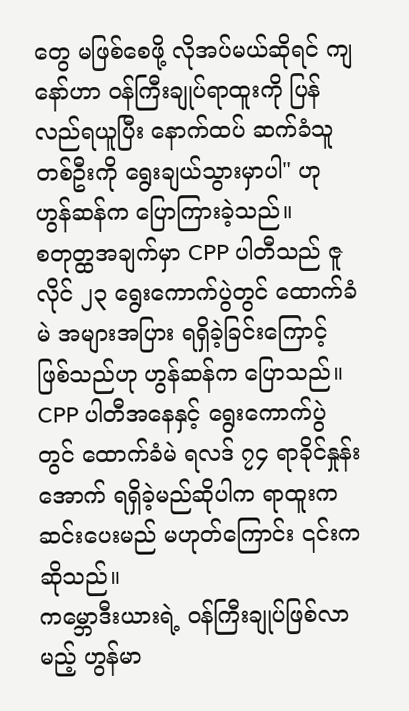တွေ မဖြစ်စေဖို့ လိုအပ်မယ်ဆိုရင် ကျနော်ဟာ ဝန်ကြီးချုပ်ရာထူးကို ပြန်လည်ရယူပြီး နောက်ထပ် ဆက်ခံသူတစ်ဦးကို ရွေးချယ်သွားမှာပါ" ဟု ဟွန်ဆန်က ပြောကြားခဲ့သည်။
စတုတ္ထအချက်မှာ CPP ပါတီသည် ဇူလိုင် ၂၃ ရွေးကောက်ပွဲတွင် ထောက်ခံမဲ အများအပြား ရရှိခဲ့ခြင်းကြောင့် ဖြစ်သည်ဟု ဟွန်ဆန်က ပြောသည်။
CPP ပါတီအနေနှင့် ရွေးကောက်ပွဲတွင် ထောက်ခံမဲ ရလဒ် ၇၄ ရာခိုင်နှုန်းအောက် ရရှိခဲ့မည်ဆိုပါက ရာထူးက ဆင်းပေးမည် မဟုတ်ကြောင်း ၎င်းက ဆိုသည်။
ကမ္ဘောဒီးယားရဲ့ ဝန်ကြီးချုပ်ဖြစ်လာမည့် ဟွန်မာ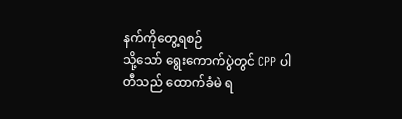နက်ကိုတွေ့ရစဉ်
သို့သော် ရွေးကောက်ပွဲတွင် CPP ပါတီသည် ထောက်ခံမဲ ရ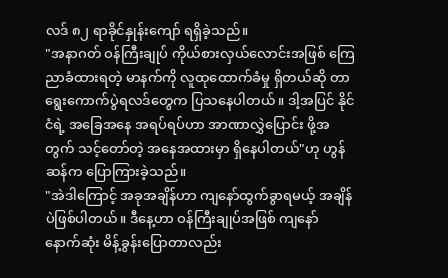လဒ် ၈၂ ရာခိုင်နှုန်းကျော် ရရှိခဲ့သည်။
"အနာဂတ် ဝန်ကြီးချုပ် ကိုယ်စားလှယ်လောင်းအဖြစ် ကြေညာခံထားရတဲ့ မာနက်ကို လူထုထောက်ခံမှု ရှိတယ်ဆို တာ ရွေးကောက်ပွဲရလဒ်တွေက ပြသနေပါတယ်။ ဒါ့အပြင် နိုင်ငံရဲ့ အခြေအနေ အရပ်ရပ်ဟာ အာဏာလွှဲပြောင်း ဖို့အတွက် သင့်တော်တဲ့ အနေအထားမှာ ရှိနေပါတယ်"ဟု ဟွန်ဆန်က ပြောကြားခဲ့သည်။
"အဲဒါကြောင့် အခုအချိန်ဟာ ကျနော်ထွက်ခွာရမယ့် အချိန်ပဲဖြစ်ပါတယ်။ ဒီနေ့ဟာ ဝန်ကြီးချုပ်အဖြစ် ကျနော် နောက်ဆုံး မိန့်ခွန်းပြောတာလည်း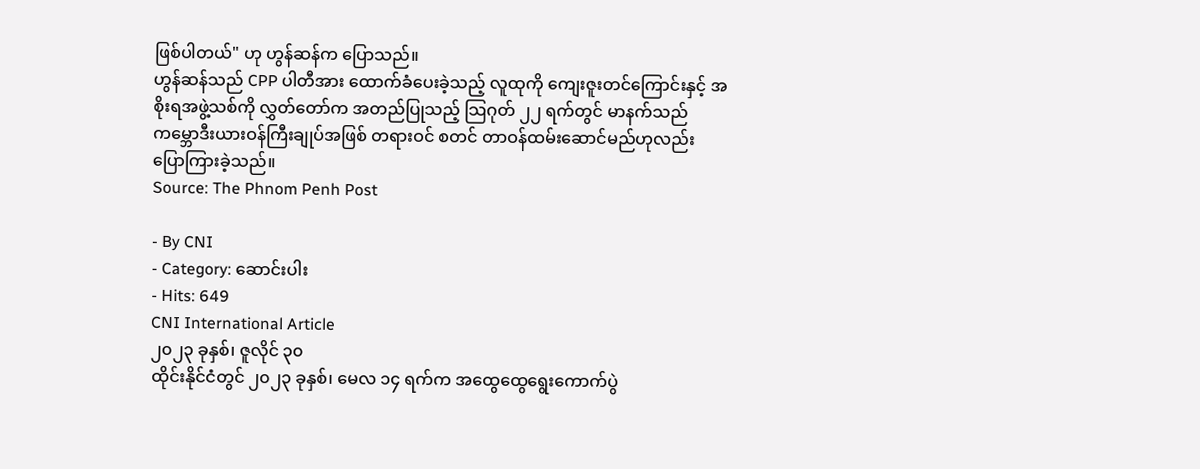ဖြစ်ပါတယ်" ဟု ဟွန်ဆန်က ပြောသည်။
ဟွန်ဆန်သည် CPP ပါတီအား ထောက်ခံပေးခဲ့သည့် လူထုကို ကျေးဇူးတင်ကြောင်းနှင့် အစိုးရအဖွဲ့သစ်ကို လွှတ်တော်က အတည်ပြုသည့် သြဂုတ် ၂၂ ရက်တွင် မာနက်သည် ကမ္ဘောဒီးယားဝန်ကြီးချုပ်အဖြစ် တရားဝင် စတင် တာဝန်ထမ်းဆောင်မည်ဟုလည်း ပြောကြားခဲ့သည်။
Source: The Phnom Penh Post

- By CNI
- Category: ဆောင်းပါး
- Hits: 649
CNI International Article
၂၀၂၃ ခုနှစ်၊ ဇူလိုင် ၃၀
ထိုင်းနိုင်ငံတွင် ၂၀၂၃ ခုနှစ်၊ မေလ ၁၄ ရက်က အထွေထွေရွေးကောက်ပွဲ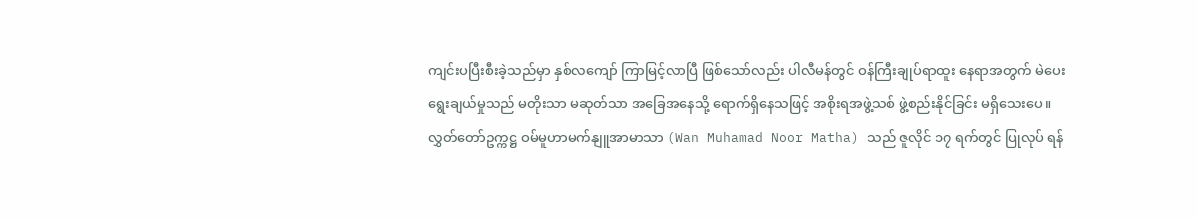ကျင်းပပြီးစီးခဲ့သည်မှာ နှစ်လကျော် ကြာမြင့်လာပြီ ဖြစ်သော်လည်း ပါလီမန်တွင် ဝန်ကြီးချုပ်ရာထူး နေရာအတွက် မဲပေးရွေးချယ်မှုသည် မတိုးသာ မဆုတ်သာ အခြေအနေသို့ ရောက်ရှိနေသဖြင့် အစိုးရအဖွဲ့သစ် ဖွဲ့စည်းနိုင်ခြင်း မရှိသေးပေ။
လွှတ်တော်ဥက္ကဋ္ဌ ဝမ်မူဟာမက်နျူအာမာသာ (Wan Muhamad Noor Matha) သည် ဇူလိုင် ၁၇ ရက်တွင် ပြုလုပ် ရန်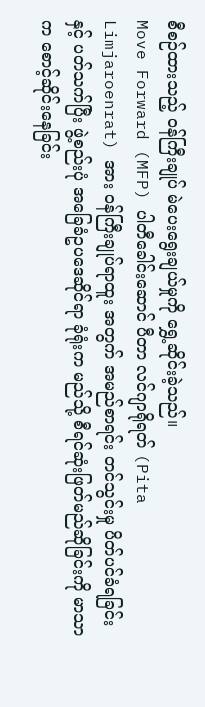စီစဉ်ထားသည့် ဝန်ကြီးချုပ် မဲပေးရွေးချယ်မှုကို ရွှေ့ဆိုင်းခဲ့သည်။
Move Forward (MFP) ပါတီခေါင်းဆောင် ပီတာ လင်ဂျာရိုရတ် (Pita Limjaroenrat) အား ဝန်ကြီးချုပ်ရာထူး အတွက် အမည်စာရင်း တင်သွင်းမှု ပိတ်ပင်ခံရခြင်းနှင့် ပတ်သက်ပြီး ဖွဲ့စည်းပုံ အခြေခံဥပဒေဆိုင်ရာ ခုံရုံးက မည်သို့ စီရင်ဆုံးဖြတ်မည်ဆိုခြင်းကို မာသာက စောင့်ဆိုင်းနေခြင်း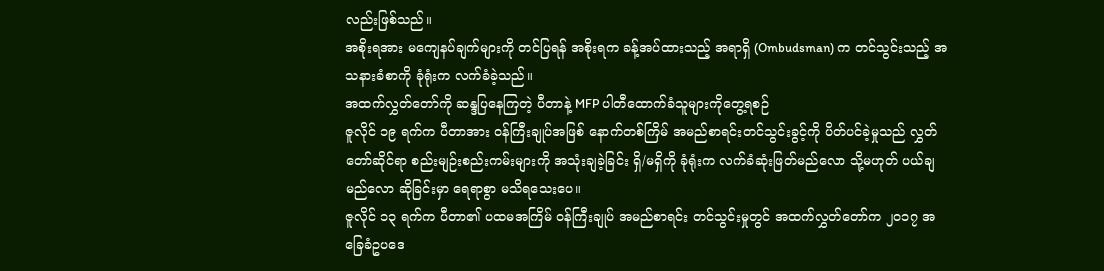လည်းဖြစ်သည်။
အစိုးရအား မကျေနပ်ချက်များကို တင်ပြရန် အစိုးရက ခန့်အပ်ထားသည့် အရာရှိ (Ombudsman) က တင်သွင်းသည့် အသနားခံစာကို ခုံရုံးက လက်ခံခဲ့သည်။
အထက်လွှတ်တော်ကို ဆန္ဒပြနေကြတဲ့ ပီတာနဲ့ MFP ပါတီထောက်ခံသူများကိုတွေ့ရစဉ်
ဇူလိုင် ၁၉ ရက်က ပီတာအား ဝန်ကြီးချုပ်အဖြစ် နောက်တစ်ကြိမ် အမည်စာရင်းတင်သွင်းခွင့်ကို ပိတ်ပင်ခဲ့မှုသည် လွှတ်တော်ဆိုင်ရာ စည်းမျဉ်းစည်းကမ်းများကို အသုံးချခဲ့ခြင်း ရှိ/မရှိကို ခုံရုံးက လက်ခံဆုံးဖြတ်မည်လော သို့မဟုတ် ပယ်ချမည်လော ဆိုခြင်းမှာ ရေရာစွာ မသိရသေးပေ။
ဇူလိုင် ၁၃ ရက်က ပီတာ၏ ပထမအကြိမ် ဝန်ကြီးချုပ် အမည်စာရင်း တင်သွင်းမှုတွင် အထက်လွှတ်တော်က ၂၀၁၇ အခြေခံဥပဒေ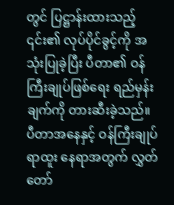တွင် ပြဋ္ဌာန်းထားသည့် ၎င်း၏ လုပ်ပိုင်ခွင့်ကို အသုံးပြုခဲ့ပြီး ပီတာ၏ ဝန်ကြီးချုပ်ဖြစ်ရေး ရည်မှန်းချက်ကို တားဆီးခဲ့သည်။
ပီတာအနေနှင့် ဝန်ကြီးချုပ်ရာထူး နေရာအတွက် လွှတ်တော်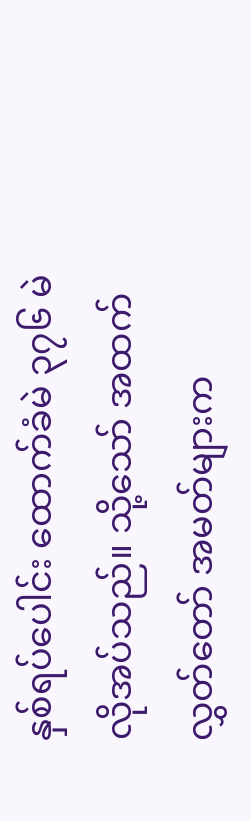နှစ်ရပ်ပေါင်း ထောက်ခံမဲ ၃၇၆ မဲ လိုအပ်သည်။ သို့သော် အထက်လွှတ်တော် အမတ်များက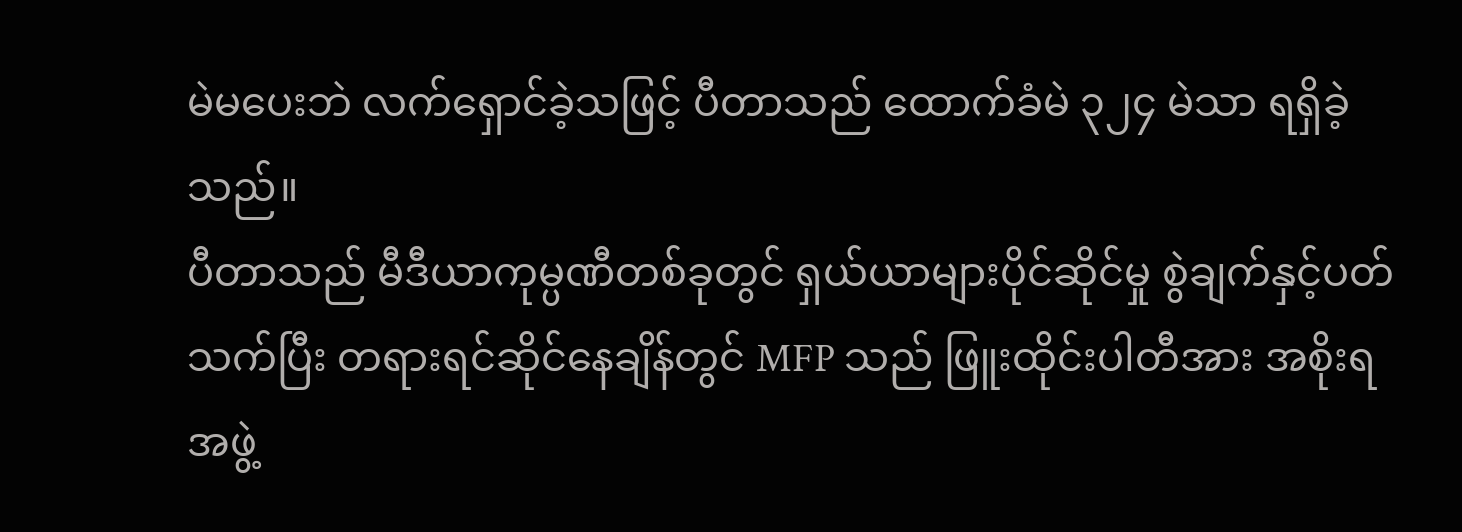မဲမပေးဘဲ လက်ရှောင်ခဲ့သဖြင့် ပီတာသည် ထောက်ခံမဲ ၃၂၄ မဲသာ ရရှိခဲ့သည်။
ပီတာသည် မီဒီယာကုမ္ပဏီတစ်ခုတွင် ရှယ်ယာများပိုင်ဆိုင်မှု စွဲချက်နှင့်ပတ်သက်ပြီး တရားရင်ဆိုင်နေချိန်တွင် MFP သည် ဖြူးထိုင်းပါတီအား အစိုးရအဖွဲ့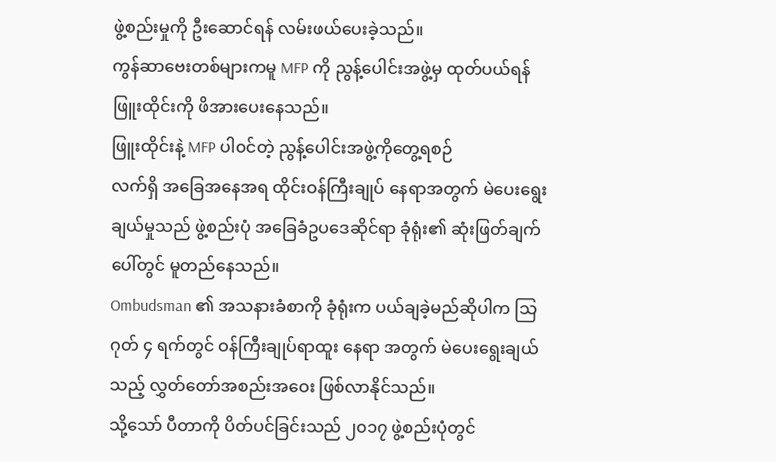ဖွဲ့စည်းမှုကို ဦးဆောင်ရန် လမ်းဖယ်ပေးခဲ့သည်။
ကွန်ဆာဗေးတစ်များကမူ MFP ကို ညွန့်ပေါင်းအဖွဲ့မှ ထုတ်ပယ်ရန် ဖြူးထိုင်းကို ဖိအားပေးနေသည်။
ဖြူးထိုင်းနဲ့ MFP ပါ၀င်တဲ့ ညွန့်ပေါင်းအဖွဲ့ကိုတွေ့ရစဉ်
လက်ရှိ အခြေအနေအရ ထိုင်းဝန်ကြီးချုပ် နေရာအတွက် မဲပေးရွေးချယ်မှုသည် ဖွဲ့စည်းပုံ အခြေခံဥပဒေဆိုင်ရာ ခုံရုံး၏ ဆုံးဖြတ်ချက်ပေါ်တွင် မူတည်နေသည်။
Ombudsman ၏ အသနားခံစာကို ခုံရုံးက ပယ်ချခဲ့မည်ဆိုပါက သြဂုတ် ၄ ရက်တွင် ဝန်ကြီးချုပ်ရာထူး နေရာ အတွက် မဲပေးရွေးချယ်သည့် လွှတ်တော်အစည်းအဝေး ဖြစ်လာနိုင်သည်။
သို့သော် ပီတာကို ပိတ်ပင်ခြင်းသည် ၂၀၁၇ ဖွဲ့စည်းပုံတွင်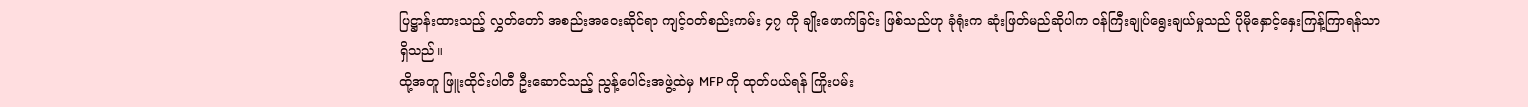ပြဋ္ဌာန်းထားသည့် လွှတ်တော် အစည်းအဝေးဆိုင်ရာ ကျင့်ဝတ်စည်းကမ်း ၄၇ ကို ချိုးဖောက်ခြင်း ဖြစ်သည်ဟု ခုံရုံးက ဆုံးဖြတ်မည်ဆိုပါက ဝန်ကြီးချုပ်ရွေးချယ်မှုသည် ပိုမိုနှောင့်နှေးကြန့်ကြာရန်သာ ရှိသည်။
ထို့အတူ ဖြူးထိုင်းပါတီ ဦးဆောင်သည့် ညွန့်ပေါင်းအဖွဲ့ထဲမှ MFP ကို ထုတ်ပယ်ရန် ကြိုးပမ်း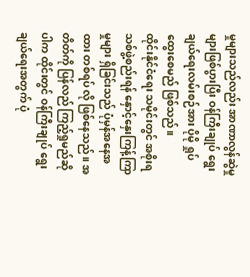မှုများသည်လည်း အာဏာလွန်ဆွဲမှုများဖြစ်ပွားပြီး ဝန်ကြီးချုပ် ရွေးချယ်ရေးလမ်းစဉ်အား ပိုမို ရှုပ်ထွေးစေမည် ဖြစ်သည်။
ထိုင်းနိုင်ငံရေး သမိုင်းတွင် အစိုးရသစ်ဖွဲ့စည်းရန် နှောင့်နှေးကြန့်ကြာမှုများ ရှိခြင်းသည် ပုံမှန်အနေအထား တစ်ရပ် လို ဖြစ်နေသည်။ အတိတ်ကို ပြန်လည် ကြည့်ရှုမည်ဆိုပါက ထိုင်းတွင် ဝန်ကြီးချုပ် ရွေးချယ်ရေးအတွက် ပုံ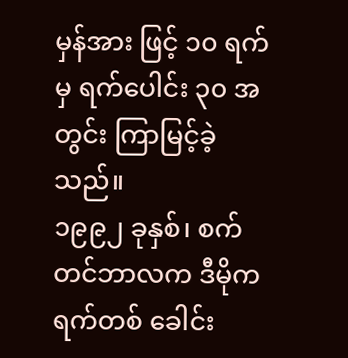မှန်အား ဖြင့် ၁၀ ရက်မှ ရက်ပေါင်း ၃၀ အတွင်း ကြာမြင့်ခဲ့သည်။
၁၉၉၂ ခုနှစ်၊ စက်တင်ဘာလက ဒီမိုကရက်တစ် ခေါင်း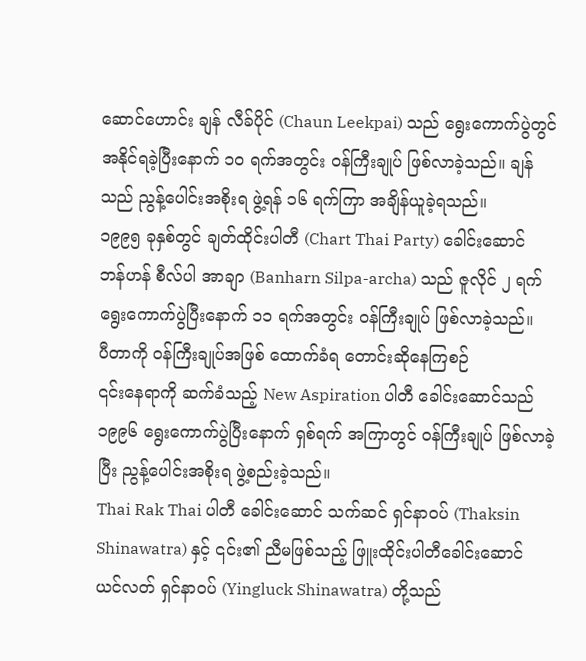ဆောင်ဟောင်း ချန် လီခ်ပိုင် (Chaun Leekpai) သည် ရွေးကောက်ပွဲတွင် အနိုင်ရခဲ့ပြီးနောက် ၁၀ ရက်အတွင်း ဝန်ကြီးချုပ် ဖြစ်လာခဲ့သည်။ ချန်သည် ညွန့်ပေါင်းအစိုးရ ဖွဲ့ရန် ၁၆ ရက်ကြာ အချိန်ယူခဲ့ရသည်။
၁၉၉၅ ခုနှစ်တွင် ချတ်ထိုင်းပါတီ (Chart Thai Party) ခေါင်းဆောင် ဘန်ဟန် စီလ်ပါ အာချာ (Banharn Silpa-archa) သည် ဇူလိုင် ၂ ရက် ရွေးကောက်ပွဲပြီးနောက် ၁၁ ရက်အတွင်း ဝန်ကြီးချုပ် ဖြစ်လာခဲ့သည်။
ပီတာကို ဝန်ကြီးချုပ်အဖြစ် ထောက်ခံရ တောင်းဆိုနေကြစဉ်
၎င်းနေရာကို ဆက်ခံသည့် New Aspiration ပါတီ ခေါင်းဆောင်သည် ၁၉၉၆ ရွေးကောက်ပွဲပြီးနောက် ရှစ်ရက် အကြာတွင် ဝန်ကြီးချုပ် ဖြစ်လာခဲ့ပြီး ညွန့်ပေါင်းအစိုးရ ဖွဲ့စည်းခဲ့သည်။
Thai Rak Thai ပါတီ ခေါင်းဆောင် သက်ဆင် ရှင်နာဝပ် (Thaksin Shinawatra) နှင့် ၎င်း၏ ညီမဖြစ်သည့် ဖြူးထိုင်းပါတီခေါင်းဆောင် ယင်လတ် ရှင်နာဝပ် (Yingluck Shinawatra) တို့သည်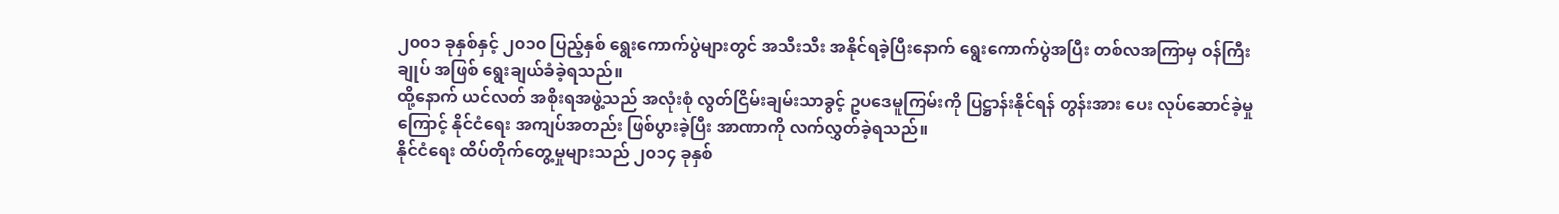၂၀၀၁ ခုနှစ်နှင့် ၂၀၁၀ ပြည့်နှစ် ရွေးကောက်ပွဲများတွင် အသီးသီး အနိုင်ရခဲ့ပြီးနောက် ရွေးကောက်ပွဲအပြီး တစ်လအကြာမှ ဝန်ကြီးချုပ် အဖြစ် ရွေးချယ်ခံခဲ့ရသည်။
ထို့နောက် ယင်လတ် အစိုးရအဖွဲ့သည် အလုံးစုံ လွတ်ငြိမ်းချမ်းသာခွင့် ဥပဒေမူကြမ်းကို ပြဋ္ဌာန်းနိုင်ရန် တွန်းအား ပေး လုပ်ဆောင်ခဲ့မှုကြောင့် နိုင်ငံရေး အကျပ်အတည်း ဖြစ်ပွားခဲ့ပြီး အာဏာကို လက်လွှတ်ခဲ့ရသည်။
နိုင်ငံရေး ထိပ်တိုက်တွေ့မှုများသည် ၂၀၁၄ ခုနှစ်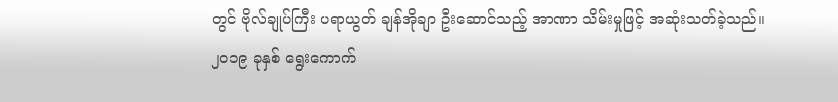တွင် ဗိုလ်ချုပ်ကြီး ပရာယွတ် ချန်အိုချာ ဦးဆောင်သည့် အာဏာ သိမ်းမှုဖြင့် အဆုံးသတ်ခဲ့သည်။
၂၀၁၉ ခုနှစ် ရွေးကောက်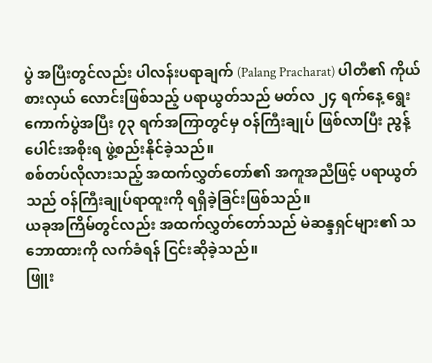ပွဲ အပြီးတွင်လည်း ပါလန်းပရာချက် (Palang Pracharat) ပါတီ၏ ကိုယ်စားလှယ် လောင်းဖြစ်သည့် ပရာယွတ်သည် မတ်လ ၂၄ ရက်နေ့ ရွေးကောက်ပွဲအပြီး ၇၃ ရက်အကြာတွင်မှ ဝန်ကြီးချုပ် ဖြစ်လာပြီး ညွန့်ပေါင်းအစိုးရ ဖွဲ့စည်းနိုင်ခဲ့သည်။
စစ်တပ်လိုလားသည့် အထက်လွှတ်တော်၏ အကူအညီဖြင့် ပရာယွတ်သည် ဝန်ကြီးချုပ်ရာထူးကို ရရှိခဲ့ခြင်းဖြစ်သည်။
ယခုအကြိမ်တွင်လည်း အထက်လွှတ်တော်သည် မဲဆန္ဒရှင်များ၏ သဘောထားကို လက်ခံရန် ငြင်းဆိုခဲ့သည်။
ဖြူး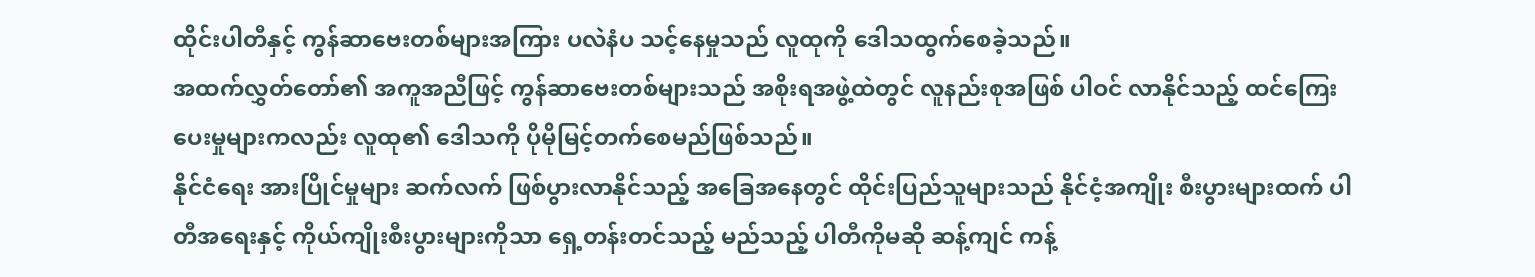ထိုင်းပါတီနှင့် ကွန်ဆာဗေးတစ်များအကြား ပလဲနံပ သင့်နေမှုသည် လူထုကို ဒေါသထွက်စေခဲ့သည်။
အထက်လွှတ်တော်၏ အကူအညီဖြင့် ကွန်ဆာဗေးတစ်များသည် အစိုးရအဖွဲ့ထဲတွင် လူနည်းစုအဖြစ် ပါဝင် လာနိုင်သည့် ထင်ကြေးပေးမှုများကလည်း လူထု၏ ဒေါသကို ပိုမိုမြင့်တက်စေမည်ဖြစ်သည်။
နိုင်ငံရေး အားပြိုင်မှုများ ဆက်လက် ဖြစ်ပွားလာနိုင်သည့် အခြေအနေတွင် ထိုင်းပြည်သူများသည် နိုင်ငံ့အကျိုး စီးပွားများထက် ပါတီအရေးနှင့် ကိုယ်ကျိုးစီးပွားများကိုသာ ရှေ့တန်းတင်သည့် မည်သည့် ပါတီကိုမဆို ဆန့်ကျင် ကန့်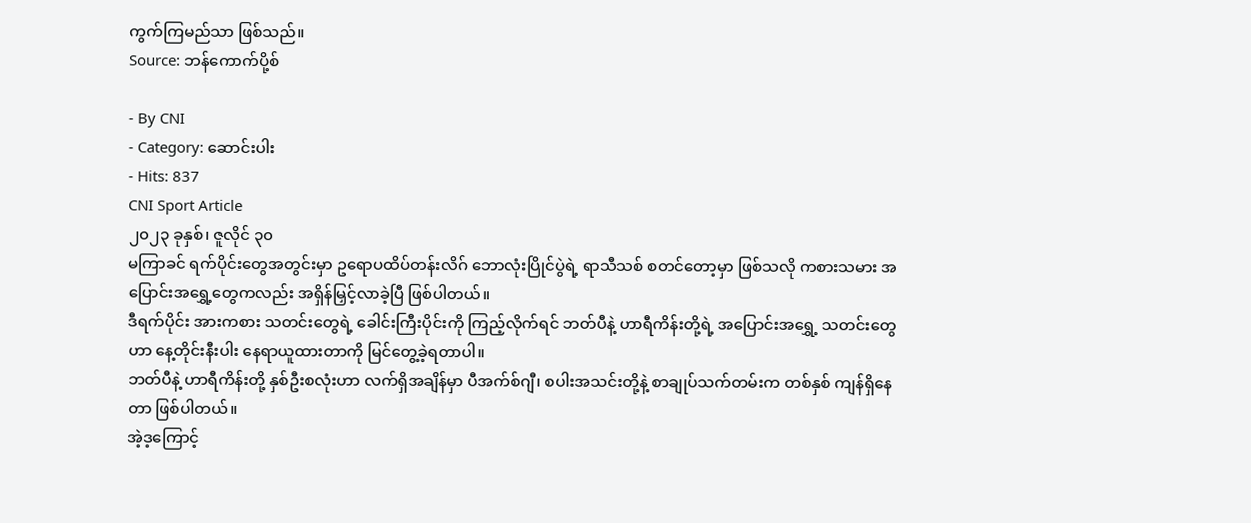ကွက်ကြမည်သာ ဖြစ်သည်။
Source: ဘန်ကောက်ပို့စ်

- By CNI
- Category: ဆောင်းပါး
- Hits: 837
CNI Sport Article
၂၀၂၃ ခုနှစ်၊ ဇူလိုင် ၃၀
မကြာခင် ရက်ပိုင်းတွေအတွင်းမှာ ဥရောပထိပ်တန်းလိဂ် ဘောလုံးပြိုင်ပွဲရဲ့ ရာသီသစ် စတင်တော့မှာ ဖြစ်သလို ကစားသမား အပြောင်းအရွှေ့တွေကလည်း အရှိန်မြှင့်လာခဲ့ပြီ ဖြစ်ပါတယ်။
ဒီရက်ပိုင်း အားကစား သတင်းတွေရဲ့ ခေါင်းကြီးပိုင်းကို ကြည့်လိုက်ရင် ဘတ်ပီနဲ့ ဟာရီကိန်းတို့ရဲ့ အပြောင်းအရွှေ့ သတင်းတွေဟာ နေ့တိုင်းနီးပါး နေရာယူထားတာကို မြင်တွေ့ခဲ့ရတာပါ။
ဘတ်ပီနဲ့ ဟာရီကိန်းတို့ နှစ်ဦးစလုံးဟာ လက်ရှိအချိန်မှာ ပီအက်စ်ဂျီ၊ စပါးအသင်းတို့နဲ့ စာချုပ်သက်တမ်းက တစ်နှစ် ကျန်ရှိနေတာ ဖြစ်ပါတယ်။
အဲ့ဒ့ကြောင့်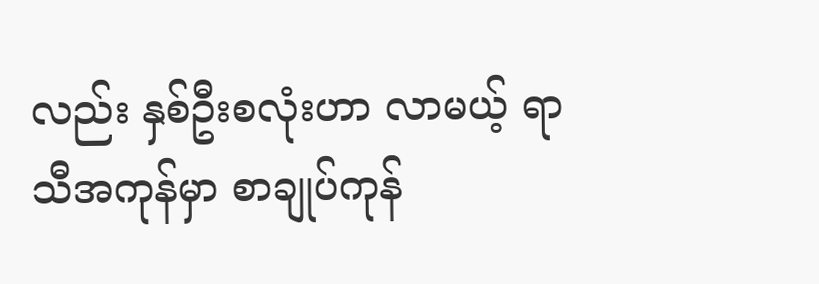လည်း နှစ်ဦးစလုံးဟာ လာမယ့် ရာသီအကုန်မှာ စာချုပ်ကုန်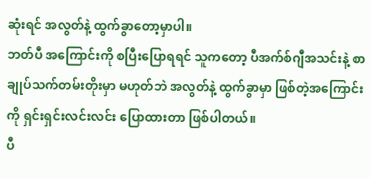ဆုံးရင် အလွတ်နဲ့ ထွက်ခွာတော့မှာပါ။
ဘတ်ပီ အကြောင်းကို စပြီးပြောရရင် သူကတော့ ပီအက်စ်ဂျီအသင်းနဲ့ စာချုပ်သက်တမ်းတိုးမှာ မဟုတ်ဘဲ အလွတ်နဲ့ ထွက်ခွာမှာ ဖြစ်တဲ့အကြောင်းကို ရှင်းရှင်းလင်းလင်း ပြောထားတာ ဖြစ်ပါတယ်။
ပီ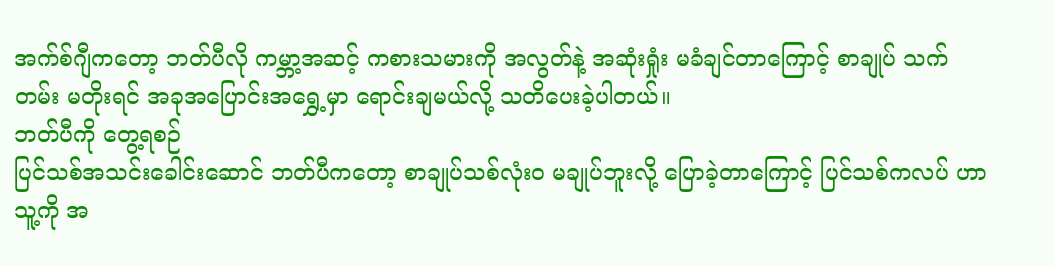အက်စ်ဂျီကတော့ ဘတ်ပီလို ကမ္ဘာ့အဆင့် ကစားသမားကို အလွတ်နဲ့ အဆုံးရှုံး မခံချင်တာကြောင့် စာချုပ် သက်တမ်း မတိုးရင် အခုအပြောင်းအရွှေ့မှာ ရောင်းချမယ်လို့ သတိပေးခဲ့ပါတယ်။
ဘတ်ပီကို တွေ့ရစဉ်
ပြင်သစ်အသင်းခေါင်းဆောင် ဘတ်ပီကတော့ စာချုပ်သစ်လုံးဝ မချုပ်ဘူးလို့ ပြောခဲ့တာကြောင့် ပြင်သစ်ကလပ် ဟာ သူ့ကို အ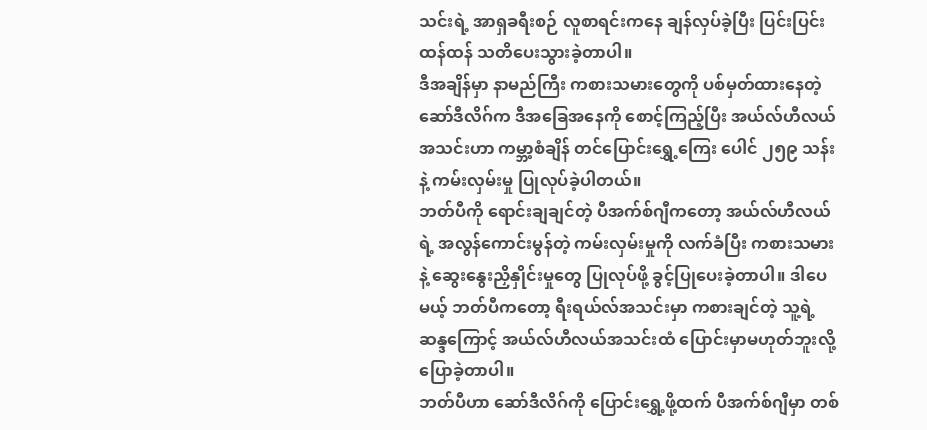သင်းရဲ့ အာရှခရီးစဉ် လူစာရင်းကနေ ချန်လှပ်ခဲ့ပြီး ပြင်းပြင်းထန်ထန် သတိပေးသွားခဲ့တာပါ။
ဒီအချိန်မှာ နာမည်ကြီး ကစားသမားတွေကို ပစ်မှတ်ထားနေတဲ့ ဆော်ဒီလိဂ်က ဒီအခြေအနေကို စောင့်ကြည့်ပြီး အယ်လ်ဟီလယ်အသင်းဟာ ကမ္ဘာ့စံချိန် တင်ပြောင်းရွှေ့ကြေး ပေါင် ၂၅၉ သန်းနဲ့ ကမ်းလှမ်းမှု ပြုလုပ်ခဲ့ပါတယ်။
ဘတ်ပီကို ရောင်းချချင်တဲ့ ပီအက်စ်ဂျီကတော့ အယ်လ်ဟီလယ်ရဲ့ အလွန်ကောင်းမွန်တဲ့ ကမ်းလှမ်းမှုကို လက်ခံပြီး ကစားသမားနဲ့ ဆွေးနွေးညှိနှိုင်းမှုတွေ ပြုလုပ်ဖို့ ခွင့်ပြုပေးခဲ့တာပါ။ ဒါပေမယ့် ဘတ်ပီကတော့ ရီးရယ်လ်အသင်းမှာ ကစားချင်တဲ့ သူ့ရဲ့ဆန္ဒကြောင့် အယ်လ်ဟီလယ်အသင်းထံ ပြောင်းမှာမဟုတ်ဘူးလို့ ပြောခဲ့တာပါ။
ဘတ်ပီဟာ ဆော်ဒီလိဂ်ကို ပြောင်းရွှေ့ဖို့ထက် ပီအက်စ်ဂျီမှာ တစ်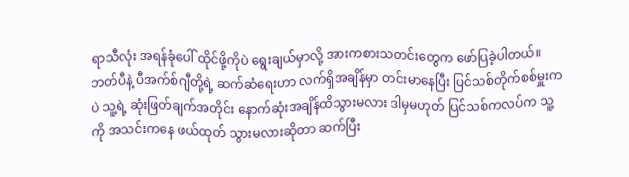ရာသီလုံး အရန်ခုံပေါ် ထိုင်ဖို့ကိုပဲ ရွေးချယ်မှာလို့ အားကစားသတင်းတွေက ဖော်ပြခဲ့ပါတယ်။
ဘတ်ပီနဲ့ ပီအက်စ်ဂျီတို့ရဲ့ ဆက်ဆံရေးဟာ လက်ရှိအချိန်မှာ တင်းမာနေပြီး ပြင်သစ်တိုက်စစ်မှူးကပဲ သူ့ရဲ့ ဆုံးဖြတ်ချက်အတိုင်း နောက်ဆုံးအချိန်ထိသွားမလား ဒါမှမဟုတ် ပြင်သစ်ကလပ်က သူ့ကို အသင်းကနေ ဖယ်ထုတ် သွားမလားဆိုတာ ဆက်ပြီး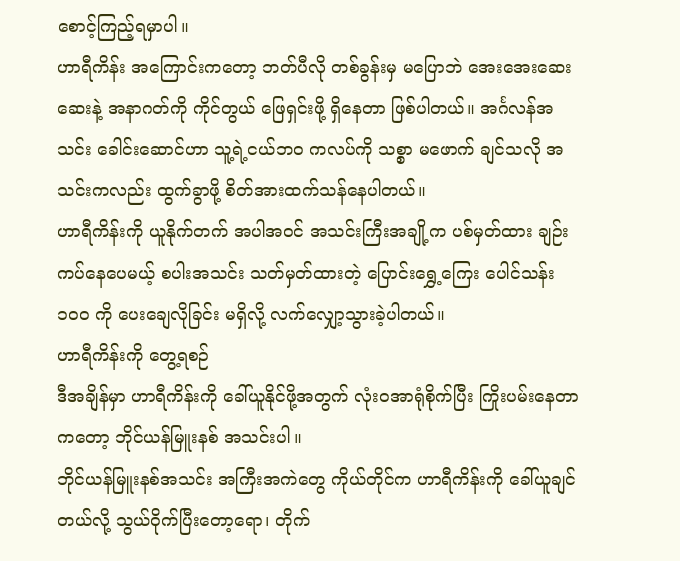စောင့်ကြည့်ရမှာပါ။
ဟာရီကိန်း အကြောင်းကတော့ ဘတ်ပီလို တစ်ခွန်းမှ မပြောဘဲ အေးအေးဆေးဆေးနဲ့ အနာဂတ်ကို ကိုင်တွယ် ဖြေရှင်းဖို့ ရှိနေတာ ဖြစ်ပါတယ်။ အင်္ဂလန်အသင်း ခေါင်းဆောင်ဟာ သူ့ရဲ့ငယ်ဘဝ ကလပ်ကို သစ္စာ မဖောက် ချင်သလို အသင်းကလည်း ထွက်ခွာဖို့ စိတ်အားထက်သန်နေပါတယ်။
ဟာရီကိန်းကို ယူနိုက်တက် အပါအဝင် အသင်းကြီးအချို့က ပစ်မှတ်ထား ချဉ်းကပ်နေပေမယ့် စပါးအသင်း သတ်မှတ်ထားတဲ့ ပြောင်းရွှေ့ကြေး ပေါင်သန်း ၁၀၀ ကို ပေးချေလိုခြင်း မရှိလို့ လက်လျှော့သွားခဲ့ပါတယ်။
ဟာရီကိန်းကို တွေ့ရစဉ်
ဒီအချိန်မှာ ဟာရီကိန်းကို ခေါ်ယူနိုင်ဖို့အတွက် လုံးဝအာရုံစိုက်ပြီး ကြိုးပမ်းနေတာကတော့ ဘိုင်ယန်မြူးနစ် အသင်းပါ။
ဘိုင်ယန်မြူးနစ်အသင်း အကြီးအကဲတွေ ကိုယ်တိုင်က ဟာရီကိန်းကို ခေါ်ယူချင်တယ်လို့ သွယ်ဝိုက်ပြီးတော့ရော၊ တိုက်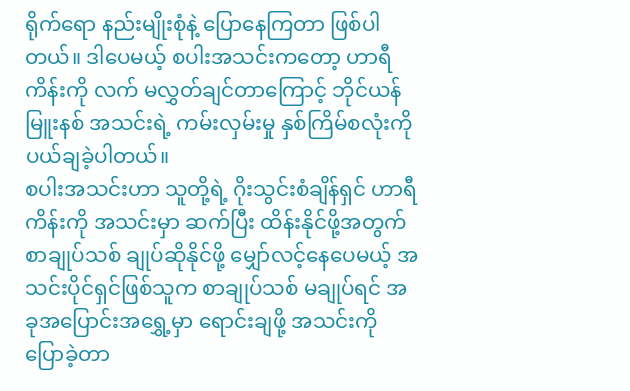ရိုက်ရော နည်းမျိုးစုံနဲ့ ပြောနေကြတာ ဖြစ်ပါတယ်။ ဒါပေမယ့် စပါးအသင်းကတော့ ဟာရီကိန်းကို လက် မလွှတ်ချင်တာကြောင့် ဘိုင်ယန်မြူးနစ် အသင်းရဲ့ ကမ်းလှမ်းမှု နှစ်ကြိမ်စလုံးကို ပယ်ချခဲ့ပါတယ်။
စပါးအသင်းဟာ သူတို့ရဲ့ ဂိုးသွင်းစံချိန်ရှင် ဟာရီကိန်းကို အသင်းမှာ ဆက်ပြီး ထိန်းနိုင်ဖို့အတွက် စာချုပ်သစ် ချုပ်ဆိုနိုင်ဖို့ မျှော်လင့်နေပေမယ့် အသင်းပိုင်ရှင်ဖြစ်သူက စာချုပ်သစ် မချုပ်ရင် အခုအပြောင်းအရွှေ့မှာ ရောင်းချဖို့ အသင်းကို ပြောခဲ့တာ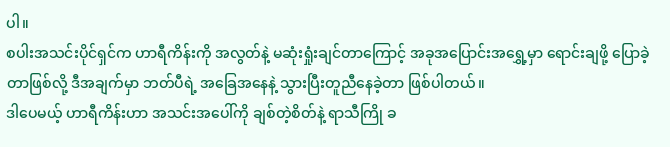ပါ။
စပါးအသင်းပိုင်ရှင်က ဟာရီကိန်းကို အလွတ်နဲ့ မဆုံးရှုံးချင်တာကြောင့် အခုအပြောင်းအရွှေ့မှာ ရောင်းချဖို့ ပြောခဲ့တာဖြစ်လို့ ဒီအချက်မှာ ဘတ်ပီရဲ့ အခြေအနေနဲ့ သွားပြီးတူညီနေခဲ့တာ ဖြစ်ပါတယ်။
ဒါပေမယ့် ဟာရီကိန်းဟာ အသင်းအပေါ်ကို ချစ်တဲ့စိတ်နဲ့ ရာသီကြို ခ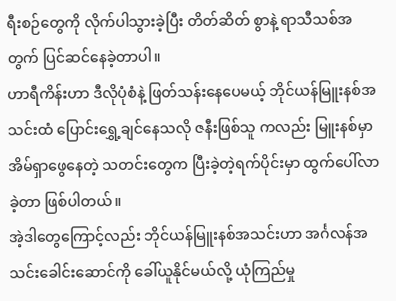ရီးစဉ်တွေကို လိုက်ပါသွားခဲ့ပြီး တိတ်ဆိတ် စွာနဲ့ ရာသီသစ်အတွက် ပြင်ဆင်နေခဲ့တာပါ။
ဟာရီကိန်းဟာ ဒီလိုပုံစံနဲ့ ဖြတ်သန်းနေပေမယ့် ဘိုင်ယန်မြူးနစ်အသင်းထံ ပြောင်းရွှေ့ချင်နေသလို ဇနီးဖြစ်သူ ကလည်း မြူးနစ်မှာ အိမ်ရှာဖွေနေတဲ့ သတင်းတွေက ပြီးခဲ့တဲ့ရက်ပိုင်းမှာ ထွက်ပေါ်လာခဲ့တာ ဖြစ်ပါတယ်။
အဲ့ဒါတွေကြောင့်လည်း ဘိုင်ယန်မြူးနစ်အသင်းဟာ အင်္ဂလန်အသင်းခေါင်းဆောင်ကို ခေါ်ယူနိုင်မယ်လို့ ယုံကြည်မှု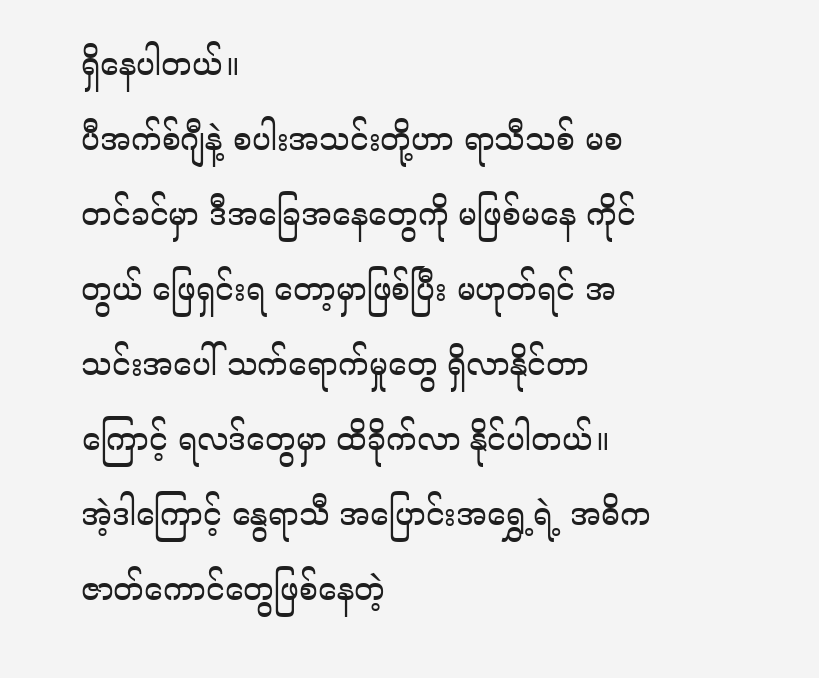ရှိနေပါတယ်။
ပီအက်စ်ဂျီနဲ့ စပါးအသင်းတို့ဟာ ရာသီသစ် မစတင်ခင်မှာ ဒီအခြေအနေတွေကို မဖြစ်မနေ ကိုင်တွယ် ဖြေရှင်းရ တော့မှာဖြစ်ပြီး မဟုတ်ရင် အသင်းအပေါ် သက်ရောက်မှုတွေ ရှိလာနိုင်တာကြောင့် ရလဒ်တွေမှာ ထိခိုက်လာ နိုင်ပါတယ်။
အဲ့ဒါကြောင့် နွေရာသီ အပြောင်းအရွှေ့ရဲ့ အဓိက ဇာတ်ကောင်တွေဖြစ်နေတဲ့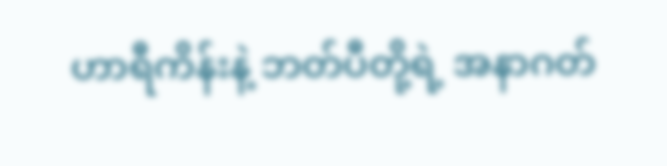ဟာရီကိန်းနဲ့ ဘတ်ပီတို့ရဲ့ အနာဂတ်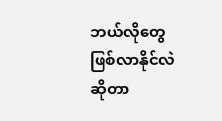ဘယ်လိုတွေ ဖြစ်လာနိုင်လဲဆိုတာ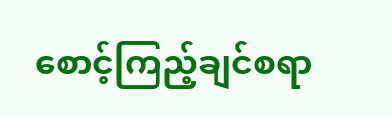စောင့်ကြည့်ချင်စရာ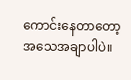ကောင်းနေတာတော့ အသေအချာပါပဲ။